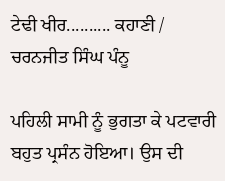ਟੇਢੀ ਖੀਰ.......... ਕਹਾਣੀ / ਚਰਨਜੀਤ ਸਿੰਘ ਪੰਨੂ

ਪਹਿਲੀ ਸਾਮੀ ਨੂੰ ਭੁਗਤਾ ਕੇ ਪਟਵਾਰੀ ਬਹੁਤ ਪ੍ਰਸੰਨ ਹੋਇਆ। ਉਸ ਦੀ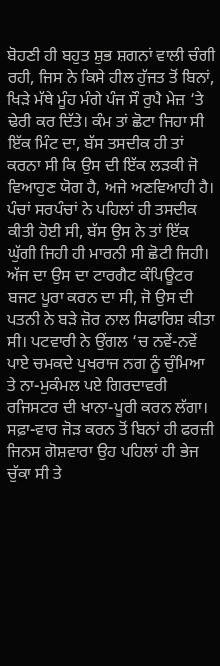ਬੋਹਣੀ ਹੀ ਬਹੁਤ ਸ਼ੁਭ ਸ਼ਗਨਾਂ ਵਾਲੀ ਚੰਗੀ ਰਹੀ, ਜਿਸ ਨੇ ਕਿਸੇ ਹੀਲ ਹੁੱਜਤ ਤੋਂ ਬਿਨਾਂ, ਖਿੜੇ ਮੱਥੇ ਮੂੰਹ ਮੰਗੇ ਪੰਜ ਸੌ ਰੁਪੈ ਮੇਜ਼ ‘ਤੇ ਢੇਰੀ ਕਰ ਦਿੱਤੇ। ਕੰਮ ਤਾਂ ਛੋਟਾ ਜਿਹਾ ਸੀ ਇੱਕ ਮਿੰਟ ਦਾ, ਬੱਸ ਤਸਦੀਕ ਹੀ ਤਾਂ ਕਰਨਾ ਸੀ ਕਿ ਉਸ ਦੀ ਇੱਕ ਲੜਕੀ ਜੋ ਵਿਆਹੁਣ ਯੋਗ ਹੈ, ਅਜੇ ਅਣਵਿਆਹੀ ਹੈ। ਪੰਚਾਂ ਸਰਪੰਚਾਂ ਨੇ ਪਹਿਲਾਂ ਹੀ ਤਸਦੀਕ ਕੀਤੀ ਹੋਈ ਸੀ, ਬੱਸ ਉਸ ਨੇ ਤਾਂ ਇੱਕ ਘੁੱਗੀ ਜਿਹੀ ਹੀ ਮਾਰਨੀ ਸੀ ਛੋਟੀ ਜਿਹੀ। ਅੱਜ ਦਾ ਉਸ ਦਾ ਟਾਰਗੈਟ ਕੰਪਿਊਟਰ ਬਜਟ ਪੂਰਾ ਕਰਨ ਦਾ ਸੀ, ਜੋ ਉਸ ਦੀ ਪਤਨੀ ਨੇ ਬੜੇ ਜ਼ੋਰ ਨਾਲ ਸਿਫਾਰਿਸ਼ ਕੀਤਾ ਸੀ। ਪਟਵਾਰੀ ਨੇ ਉਂਗਲ ‘ਚ ਨਵੇਂ-ਨਵੇਂ ਪਾਏ ਚਮਕਦੇ ਪੁਖਰਾਜ ਨਗ ਨੂੰ ਚੁੰਮਿਆ ਤੇ ਨਾ-ਮੁਕੰਮਲ ਪਏ ਗਿਰਦਾਵਰੀ ਰਜਿਸਟਰ ਦੀ ਖਾਨਾ-ਪੂਰੀ ਕਰਨ ਲੱਗਾ। ਸਫ਼ਾ-ਵਾਰ ਜੋੜ ਕਰਨ ਤੋਂ ਬਿਨਾਂ ਹੀ ਫਰਜ਼ੀ ਜਿਨਸ ਗੋਸ਼ਵਾਰਾ ਉਹ ਪਹਿਲਾਂ ਹੀ ਭੇਜ ਚੁੱਕਾ ਸੀ ਤੇ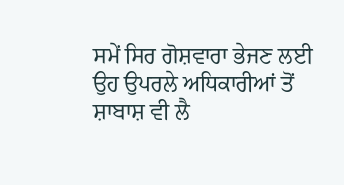ਸਮੇਂ ਸਿਰ ਗੋਸ਼ਵਾਰਾ ਭੇਜਣ ਲਈ ਉਹ ਉਪਰਲੇ ਅਧਿਕਾਰੀਆਂ ਤੋਂ ਸ਼ਾਬਾਸ਼ ਵੀ ਲੈ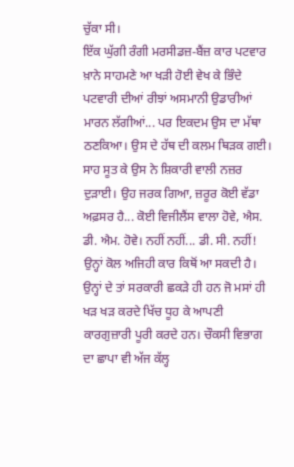ਚੁੱਕਾ ਸੀ।
ਇੱਕ ਘੁੱਗੀ ਰੰਗੀ ਮਰਸੀਡਜ਼-ਬੈਂਜ਼ ਕਾਰ ਪਟਵਾਰ ਖ਼ਾਨੇ ਸਾਹਮਣੇ ਆ ਖੜੀ ਹੋਈ ਵੇਖ ਕੇ ਭਿੰਦੇ ਪਟਵਾਰੀ ਦੀਆਂ ਰੀਝਾਂ ਅਸਮਾਨੀ ਉਡਾਰੀਆਂ ਮਾਰਨ ਲੱਗੀਆਂ... ਪਰ ਇਕਦਮ ਉਸ ਦਾ ਮੱਥਾ ਠਣਕਿਆ। ਉਸ ਦੇ ਹੱਥ ਦੀ ਕਲਮ ਥਿੜਕ ਗਈ। ਸਾਹ ਸੂਤ ਕੇ ਉਸ ਨੇ ਸ਼ਿਕਾਰੀ ਵਾਲੀ ਨਜ਼ਰ ਦੁੜਾਈ। ਉਹ ਜਰਕ ਗਿਆ, ਜ਼ਰੂਰ ਕੋਈ ਵੱਡਾ ਅਫ਼ਸਰ ਹੈ... ਕੋਈ ਵਿਜੀਲੈਂਸ ਵਾਲਾ ਹੋਵੇ, ਐਸ. ਡੀ. ਐਮ. ਹੋਵੇ। ਨਹੀਂ ਨਹੀਂ... ਡੀ. ਸੀ. ਨਹੀਂ! ਉਨ੍ਹਾਂ ਕੋਲ ਅਜਿਹੀ ਕਾਰ ਕਿਥੋਂ ਆ ਸਕਦੀ ਹੈ। ਉਨ੍ਹਾਂ ਦੇ ਤਾਂ ਸਰਕਾਰੀ ਛਕੜੇ ਹੀ ਹਨ ਜੋ ਮਸਾਂ ਹੀ ਖੜ ਖੜ ਕਰਦੇ ਖਿੱਚ ਧੂਹ ਕੇ ਆਪਣੀ ਕਾਰਗੁਜ਼ਾਰੀ ਪੂਰੀ ਕਰਦੇ ਹਨ। ਚੌਕਸੀ ਵਿਭਾਗ ਦਾ ਛਾਪਾ ਵੀ ਅੱਜ ਕੱਲ੍ਹ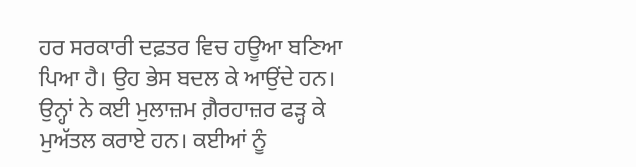ਹਰ ਸਰਕਾਰੀ ਦਫ਼ਤਰ ਵਿਚ ਹਊਆ ਬਣਿਆ ਪਿਆ ਹੈ। ਉਹ ਭੇਸ ਬਦਲ ਕੇ ਆਉਂਦੇ ਹਨ। ਉਨ੍ਹਾਂ ਨੇ ਕਈ ਮੁਲਾਜ਼ਮ ਗ਼ੈਰਹਾਜ਼ਰ ਫੜ੍ਹ ਕੇ ਮੁਅੱਤਲ ਕਰਾਏ ਹਨ। ਕਈਆਂ ਨੂੰ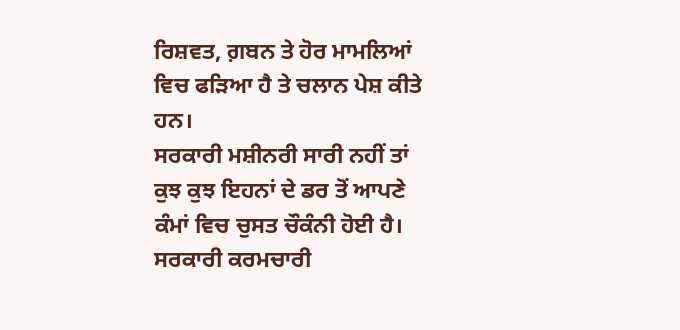ਰਿਸ਼ਵਤ, ਗ਼ਬਨ ਤੇ ਹੋਰ ਮਾਮਲਿਆਂ ਵਿਚ ਫੜਿਆ ਹੈ ਤੇ ਚਲਾਨ ਪੇਸ਼ ਕੀਤੇ ਹਨ।
ਸਰਕਾਰੀ ਮਸ਼ੀਨਰੀ ਸਾਰੀ ਨਹੀਂ ਤਾਂ ਕੁਝ ਕੁਝ ਇਹਨਾਂ ਦੇ ਡਰ ਤੋਂ ਆਪਣੇ ਕੰਮਾਂ ਵਿਚ ਚੁਸਤ ਚੌਕੰਨੀ ਹੋਈ ਹੈ। ਸਰਕਾਰੀ ਕਰਮਚਾਰੀ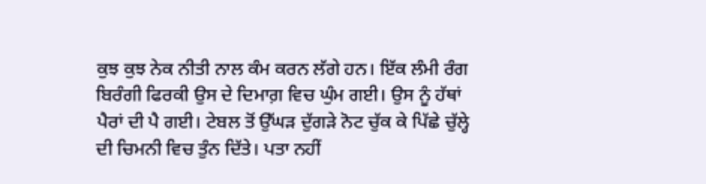ਕੁਝ ਕੁਝ ਨੇਕ ਨੀਤੀ ਨਾਲ ਕੰਮ ਕਰਨ ਲੱਗੇ ਹਨ। ਇੱਕ ਲੰਮੀ ਰੰਗ ਬਿਰੰਗੀ ਫਿਰਕੀ ਉਸ ਦੇ ਦਿਮਾਗ਼ ਵਿਚ ਘੁੰਮ ਗਈ। ਉਸ ਨੂੰ ਹੱਥਾਂ ਪੈਰਾਂ ਦੀ ਪੈ ਗਈ। ਟੇਬਲ ਤੋਂ ਉੱਘੜ ਦੁੱਗੜੇ ਨੋਟ ਚੁੱਕ ਕੇ ਪਿੱਛੇ ਚੁੱਲ੍ਹੇ ਦੀ ਚਿਮਨੀ ਵਿਚ ਤੁੰਨ ਦਿੱਤੇ। ਪਤਾ ਨਹੀਂ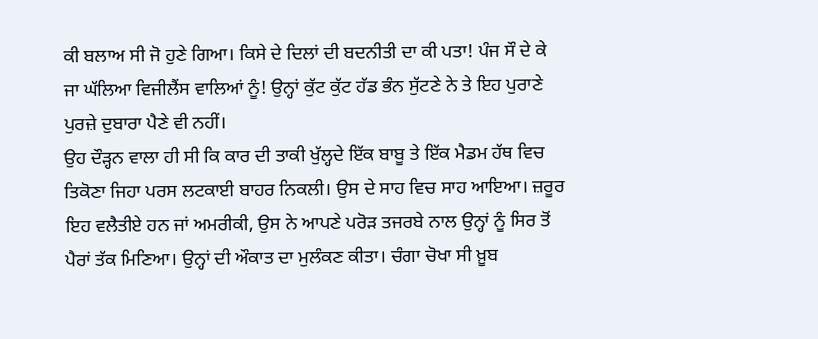ਕੀ ਬਲਾਅ ਸੀ ਜੋ ਹੁਣੇ ਗਿਆ। ਕਿਸੇ ਦੇ ਦਿਲਾਂ ਦੀ ਬਦਨੀਤੀ ਦਾ ਕੀ ਪਤਾ! ਪੰਜ ਸੌ ਦੇ ਕੇ ਜਾ ਘੱਲਿਆ ਵਿਜੀਲੈਂਸ ਵਾਲਿਆਂ ਨੂੰ! ਉਨ੍ਹਾਂ ਕੁੱਟ ਕੁੱਟ ਹੱਡ ਭੰਨ ਸੁੱਟਣੇ ਨੇ ਤੇ ਇਹ ਪੁਰਾਣੇ ਪੁਰਜ਼ੇ ਦੁਬਾਰਾ ਪੈਣੇ ਵੀ ਨਹੀਂ।
ਉਹ ਦੌੜ੍ਹਨ ਵਾਲਾ ਹੀ ਸੀ ਕਿ ਕਾਰ ਦੀ ਤਾਕੀ ਖੁੱਲ੍ਹਦੇ ਇੱਕ ਬਾਬੂ ਤੇ ਇੱਕ ਮੈਡਮ ਹੱਥ ਵਿਚ ਤਿਕੋਣਾ ਜਿਹਾ ਪਰਸ ਲਟਕਾਈ ਬਾਹਰ ਨਿਕਲੀ। ਉਸ ਦੇ ਸਾਹ ਵਿਚ ਸਾਹ ਆਇਆ। ਜ਼ਰੂਰ ਇਹ ਵਲੈਤੀਏ ਹਨ ਜਾਂ ਅਮਰੀਕੀ, ਉਸ ਨੇ ਆਪਣੇ ਪਰੋੜ ਤਜਰਬੇ ਨਾਲ ਉਨ੍ਹਾਂ ਨੂੰ ਸਿਰ ਤੋਂ ਪੈਰਾਂ ਤੱਕ ਮਿਣਿਆ। ਉਨ੍ਹਾਂ ਦੀ ਔਕਾਤ ਦਾ ਮੁਲੰਕਣ ਕੀਤਾ। ਚੰਗਾ ਚੋਖਾ ਸੀ ਖ਼ੂਬ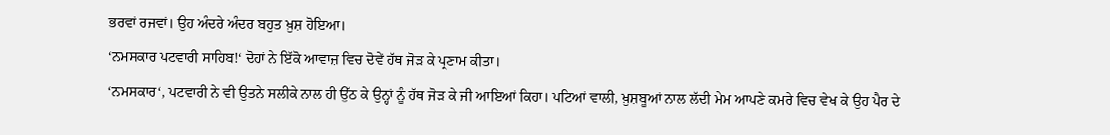ਭਰਵਾਂ ਰਜਵਾਂ। ਉਹ ਅੰਦਰੇ ਅੰਦਰ ਬਹੁਤ ਖ਼ੁਸ਼ ਹੋਇਆ।
‘ਨਮਸਕਾਰ ਪਟਵਾਰੀ ਸਾਹਿਬ!‘ ਦੋਹਾਂ ਨੇ ਇੱਕੋ ਆਵਾਜ਼ ਵਿਚ ਦੋਵੇਂ ਹੱਥ ਜੋੜ ਕੇ ਪ੍ਰਣਾਮ ਕੀਤਾ।
‘ਨਮਸਕਾਰ‘, ਪਟਵਾਰੀ ਨੇ ਵੀ ਉਤਨੇ ਸਲੀਕੇ ਨਾਲ ਹੀ ਉੱਠ ਕੇ ਉਨ੍ਹਾਂ ਨੂੰ ਹੱਥ ਜੋੜ ਕੇ ਜੀ ਆਇਆਂ ਕਿਹਾ। ਪਟਿਆਂ ਵਾਲੀ, ਖ਼ੁਸ਼ਬੂਆਂ ਨਾਲ ਲੱਦੀ ਮੇਮ ਆਪਣੇ ਕਮਰੇ ਵਿਚ ਵੇਖ ਕੇ ਉਹ ਪੈਰ ਦੇ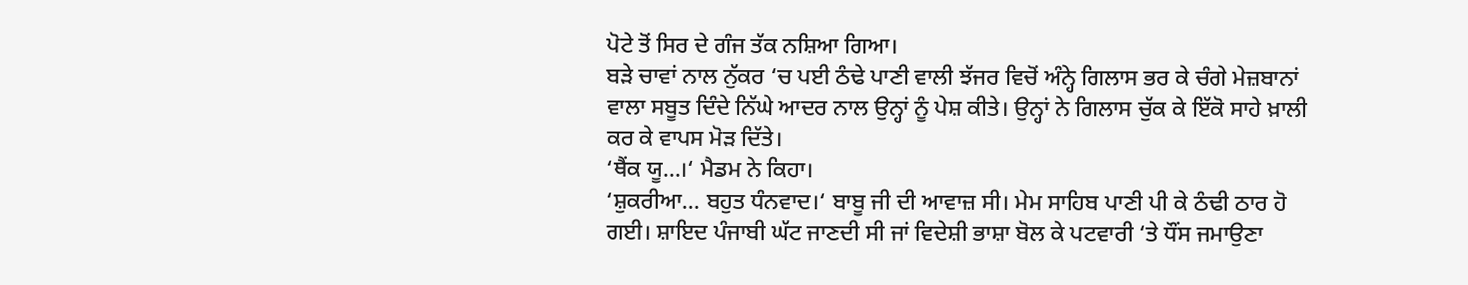ਪੋਟੇ ਤੋਂ ਸਿਰ ਦੇ ਗੰਜ ਤੱਕ ਨਸ਼ਿਆ ਗਿਆ।
ਬੜੇ ਚਾਵਾਂ ਨਾਲ ਨੁੱਕਰ ‘ਚ ਪਈ ਠੰਢੇ ਪਾਣੀ ਵਾਲੀ ਝੱਜਰ ਵਿਚੋਂ ਅੰਨ੍ਹੇ ਗਿਲਾਸ ਭਰ ਕੇ ਚੰਗੇ ਮੇਜ਼ਬਾਨਾਂ ਵਾਲਾ ਸਬੂਤ ਦਿੰਦੇ ਨਿੱਘੇ ਆਦਰ ਨਾਲ ਉਨ੍ਹਾਂ ਨੂੰ ਪੇਸ਼ ਕੀਤੇ। ਉਨ੍ਹਾਂ ਨੇ ਗਿਲਾਸ ਚੁੱਕ ਕੇ ਇੱਕੋ ਸਾਹੇ ਖ਼ਾਲੀ ਕਰ ਕੇ ਵਾਪਸ ਮੋੜ ਦਿੱਤੇ।
‘ਥੈਂਕ ਯੂ...।‘ ਮੈਡਮ ਨੇ ਕਿਹਾ।
‘ਸ਼ੁਕਰੀਆ... ਬਹੁਤ ਧੰਨਵਾਦ।‘ ਬਾਬੂ ਜੀ ਦੀ ਆਵਾਜ਼ ਸੀ। ਮੇਮ ਸਾਹਿਬ ਪਾਣੀ ਪੀ ਕੇ ਠੰਢੀ ਠਾਰ ਹੋ ਗਈ। ਸ਼ਾਇਦ ਪੰਜਾਬੀ ਘੱਟ ਜਾਣਦੀ ਸੀ ਜਾਂ ਵਿਦੇਸ਼ੀ ਭਾਸ਼ਾ ਬੋਲ ਕੇ ਪਟਵਾਰੀ ‘ਤੇ ਧੌਂਸ ਜਮਾਉਣਾ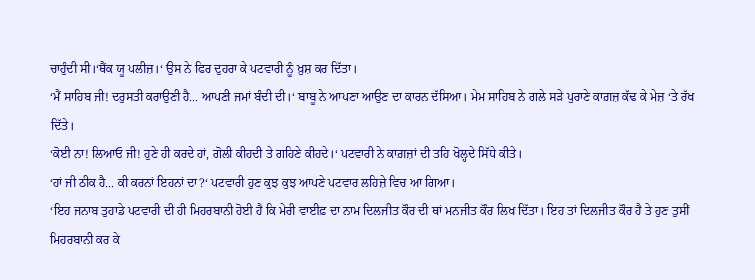ਚਾਹੁੰਦੀ ਸੀ।‘ਥੈਂਕ ਯੂ ਪਲੀਜ਼।‘ ਉਸ ਨੇ ਫਿਰ ਦੁਹਰਾ ਕੇ ਪਟਵਾਰੀ ਨੂੰ ਖ਼ੁਸ਼ ਕਰ ਦਿੱਤਾ।
‘ਮੈਂ ਸਾਹਿਬ ਜੀ! ਦਰੁਸਤੀ ਕਰਾਉਣੀ ਹੈ... ਆਪਣੀ ਜਮਾਂ ਬੰਦੀ ਦੀ।‘ ਬਾਬੂ ਨੇ ਆਪਣਾ ਆਉਣ ਦਾ ਕਾਰਨ ਦੱਸਿਆ। ਮੇਮ ਸਾਹਿਬ ਨੇ ਗਲੇ ਸੜੇ ਪੁਰਾਣੇ ਕਾਗ਼ਜ਼ ਕੱਢ ਕੇ ਮੇਜ਼ ‘ਤੇ ਰੱਖ ਦਿੱਤੇ।
‘ਕੋਈ ਨਾ! ਲਿਆਓ ਜੀ! ਹੁਣੇ ਹੀ ਕਰਦੇ ਹਾਂ, ਗੋਲੀ ਕੀਹਦੀ ਤੇ ਗਹਿਣੇ ਕੀਹਦੇ।‘ ਪਟਵਾਰੀ ਨੇ ਕਾਗ਼ਜ਼ਾਂ ਦੀ ਤਹਿ ਖੋਲ੍ਹਦੇ ਸਿੱਧੇ ਕੀਤੇ।
‘ਹਾਂ ਜੀ ਠੀਕ ਹੈ... ਕੀ ਕਰਨਾਂ ਇਹਨਾਂ ਦਾ?‘ ਪਟਵਾਰੀ ਹੁਣ ਕੁਝ ਕੁਝ ਆਪਣੇ ਪਟਵਾਰ ਲਹਿਜ਼ੇ ਵਿਚ ਆ ਗਿਆ।
‘ਇਹ ਜਨਾਬ ਤੁਹਾਡੇ ਪਟਵਾਰੀ ਦੀ ਹੀ ਮਿਹਰਬਾਨੀ ਹੋਈ ਹੈ ਕਿ ਮੇਰੀ ਵਾਈਫ਼ ਦਾ ਨਾਮ ਦਿਲਜੀਤ ਕੌਰ ਦੀ ਥਾਂ ਮਨਜੀਤ ਕੌਰ ਲਿਖ ਦਿੱਤਾ। ਇਹ ਤਾਂ ਦਿਲਜੀਤ ਕੌਰ ਹੈ ਤੇ ਹੁਣ ਤੁਸੀਂ ਮਿਹਰਬਾਨੀ ਕਰ ਕੇ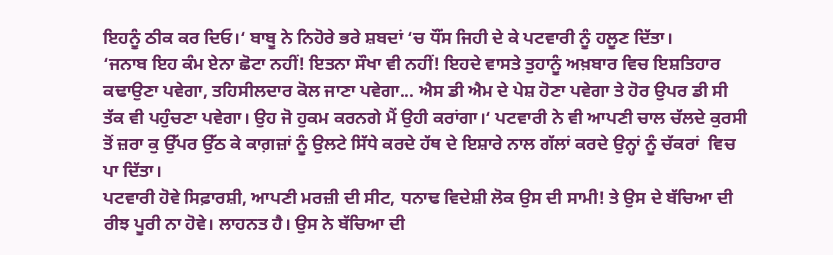ਇਹਨੂੰ ਠੀਕ ਕਰ ਦਿਓ।‘ ਬਾਬੂ ਨੇ ਨਿਹੋਰੇ ਭਰੇ ਸ਼ਬਦਾਂ ‘ਚ ਧੌਂਸ ਜਿਹੀ ਦੇ ਕੇ ਪਟਵਾਰੀ ਨੂੰ ਹਲੂਣ ਦਿੱਤਾ।
‘ਜਨਾਬ ਇਹ ਕੰਮ ਏਨਾ ਛੋਟਾ ਨਹੀਂ! ਇਤਨਾ ਸੌਖਾ ਵੀ ਨਹੀਂ! ਇਹਦੇ ਵਾਸਤੇ ਤੁਹਾਨੂੰ ਅਖ਼ਬਾਰ ਵਿਚ ਇਸ਼ਤਿਹਾਰ ਕਢਾਉਣਾ ਪਵੇਗਾ, ਤਹਿਸੀਲਦਾਰ ਕੋਲ ਜਾਣਾ ਪਵੇਗਾ... ਐਸ ਡੀ ਐਮ ਦੇ ਪੇਸ਼ ਹੋਣਾ ਪਵੇਗਾ ਤੇ ਹੋਰ ਉਪਰ ਡੀ ਸੀ ਤੱਕ ਵੀ ਪਹੁੰਚਣਾ ਪਵੇਗਾ। ਉਹ ਜੋ ਹੁਕਮ ਕਰਨਗੇ ਮੈਂ ਉਹੀ ਕਰਾਂਗਾ।‘ ਪਟਵਾਰੀ ਨੇ ਵੀ ਆਪਣੀ ਚਾਲ ਚੱਲਦੇ ਕੁਰਸੀ ਤੋਂ ਜ਼ਰਾ ਕੁ ਉੱਪਰ ਉੱਠ ਕੇ ਕਾਗ਼ਜ਼ਾਂ ਨੂੰ ਉਲਟੇ ਸਿੱਧੇ ਕਰਦੇ ਹੱਥ ਦੇ ਇਸ਼ਾਰੇ ਨਾਲ ਗੱਲਾਂ ਕਰਦੇ ਉਨ੍ਹਾਂ ਨੂੰ ਚੱਕਰਾਂ  ਵਿਚ ਪਾ ਦਿੱਤਾ।
ਪਟਵਾਰੀ ਹੋਵੇ ਸਿਫ਼ਾਰਸ਼ੀ, ਆਪਣੀ ਮਰਜ਼ੀ ਦੀ ਸੀਟ, ਧਨਾਢ ਵਿਦੇਸ਼ੀ ਲੋਕ ਉਸ ਦੀ ਸਾਮੀ! ਤੇ ਉਸ ਦੇ ਬੱਚਿਆ ਦੀ ਰੀਝ ਪੂਰੀ ਨਾ ਹੋਵੇ। ਲਾਹਨਤ ਹੈ। ਉਸ ਨੇ ਬੱਚਿਆ ਦੀ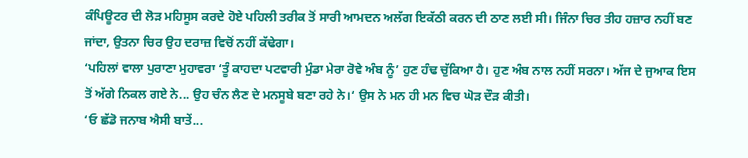ਕੰਪਿਊਟਰ ਦੀ ਲੋੜ ਮਹਿਸੂਸ ਕਰਦੇ ਹੋਏ ਪਹਿਲੀ ਤਰੀਕ ਤੋਂ ਸਾਰੀ ਆਮਦਨ ਅਲੱਗ ਇਕੱਠੀ ਕਰਨ ਦੀ ਠਾਣ ਲਈ ਸੀ। ਜਿੰਨਾ ਚਿਰ ਤੀਹ ਹਜ਼ਾਰ ਨਹੀਂ ਬਣ ਜਾਂਦਾ, ਉਤਨਾ ਚਿਰ ਉਹ ਦਰਾਜ਼ ਵਿਚੋਂ ਨਹੀਂ ਕੱਢੇਗਾ।
‘ਪਹਿਲਾਂ ਵਾਲਾ ਪੁਰਾਣਾ ਮੁਹਾਵਰਾ ‘ਤੂੰ ਕਾਹਦਾ ਪਟਵਾਰੀ ਮੁੰਡਾ ਮੇਰਾ ਰੋਵੇ ਅੰਬ ਨੂੰ’ ਹੁਣ ਹੰਢ ਚੁੱਕਿਆ ਹੈ। ਹੁਣ ਅੰਬ ਨਾਲ ਨਹੀਂ ਸਰਨਾ। ਅੱਜ ਦੇ ਜੁਆਕ ਇਸ ਤੋਂ ਅੱਗੇ ਨਿਕਲ ਗਏ ਨੇ... ਉਹ ਚੰਨ ਲੈਣ ਦੇ ਮਨਸੂਬੇ ਬਣਾ ਰਹੇ ਨੇ।‘ ਉਸ ਨੇ ਮਨ ਹੀ ਮਨ ਵਿਚ ਘੋੜ ਦੌੜ ਕੀਤੀ।
‘ਓ ਛੱਡੋ ਜਨਾਬ ਐਸੀ ਬਾਤੇਂ...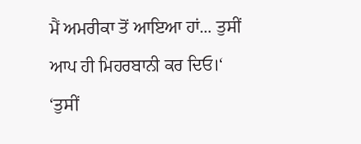ਮੈਂ ਅਮਰੀਕਾ ਤੋਂ ਆਇਆ ਹਾਂ... ਤੁਸੀਂ ਆਪ ਹੀ ਮਿਹਰਬਾਨੀ ਕਰ ਦਿਓ।‘
‘ਤੁਸੀਂ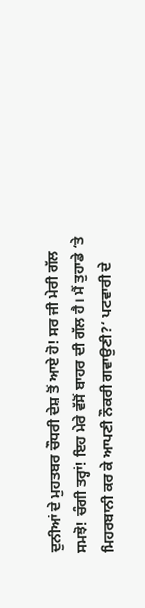ਦੁਨੀਆਂ ਦੇ ਮੁਹਤਬਰ ਚੌਧਰੀ ਦੇਸ਼ ਤੋਂ ਆਏ ਹੋ! ਸਰ ਜੀ ਮੇਰੀ ਗੱਲ ਸਮਝੋ! ਚੰਗੀ ਤਰ੍ਹਾਂ! ਇਹ ਮੇਰੇ ਵੱਸੋਂ ਬਾਹਰ ਦੀ ਗੱਲ ਹੈ। ਮੈਂ ਤੁਹਾਡੇ ‘ਤੇ ਮਿਹਰਬਾਨੀ ਕਰ ਕੇ ਆਪਣੀ ਨੌਕਰੀ ਗਵਾਉਣੀ?‘ ਪਟਵਾਰੀ ਦੇ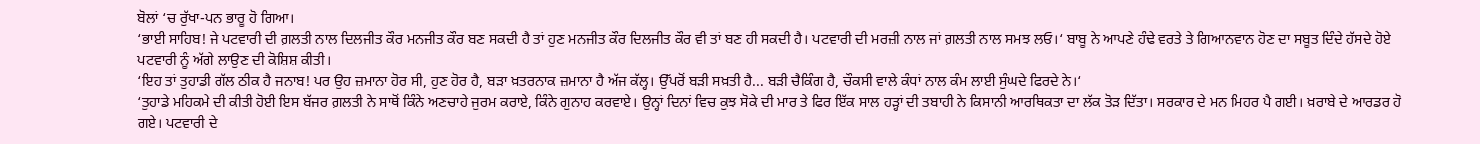ਬੋਲਾਂ ‘ਚ ਰੁੱਖਾ-ਪਨ ਭਾਰੂ ਹੋ ਗਿਆ।
‘ਭਾਈ ਸਾਹਿਬ! ਜੇ ਪਟਵਾਰੀ ਦੀ ਗ਼ਲਤੀ ਨਾਲ ਦਿਲਜੀਤ ਕੌਰ ਮਨਜੀਤ ਕੌਰ ਬਣ ਸਕਦੀ ਹੈ ਤਾਂ ਹੁਣ ਮਨਜੀਤ ਕੌਰ ਦਿਲਜੀਤ ਕੌਰ ਵੀ ਤਾਂ ਬਣ ਹੀ ਸਕਦੀ ਹੈ। ਪਟਵਾਰੀ ਦੀ ਮਰਜ਼ੀ ਨਾਲ ਜਾਂ ਗ਼ਲਤੀ ਨਾਲ ਸਮਝ ਲਓ।‘ ਬਾਬੂ ਨੇ ਆਪਣੇ ਹੰਢੇ ਵਰਤੇ ਤੇ ਗਿਆਨਵਾਨ ਹੋਣ ਦਾ ਸਬੂਤ ਦਿੰਦੇ ਹੱਸਦੇ ਹੋਏ ਪਟਵਾਰੀ ਨੂੰ ਅੱਗੇ ਲਾਉਣ ਦੀ ਕੋਸ਼ਿਸ਼ ਕੀਤੀ।
‘ਇਹ ਤਾਂ ਤੁਹਾਡੀ ਗੱਲ ਠੀਕ ਹੈ ਜਨਾਬ! ਪਰ ਉਹ ਜ਼ਮਾਨਾ ਹੋਰ ਸੀ, ਹੁਣ ਹੋਰ ਹੈ, ਬੜਾ ਖ਼ਤਰਨਾਕ ਜ਼ਮਾਨਾ ਹੈ ਅੱਜ ਕੱਲ੍ਹ। ਉੱਪਰੋਂ ਬੜੀ ਸਖ਼ਤੀ ਹੈ... ਬੜੀ ਚੈਕਿੰਗ ਹੈ, ਚੌਕਸੀ ਵਾਲੇ ਕੰਧਾਂ ਨਾਲ ਕੰਮ ਲਾਈ ਸੁੰਘਦੇ ਫਿਰਦੇ ਨੇ।‘
‘ਤੁਹਾਡੇ ਮਹਿਕਮੇ ਦੀ ਕੀਤੀ ਹੋਈ ਇਸ ਬੱਜਰ ਗ਼ਲਤੀ ਨੇ ਸਾਥੋਂ ਕਿੰਨੇ ਅਣਚਾਹੇ ਜੁਰਮ ਕਰਾਏ, ਕਿੰਨੇ ਗੁਨਾਹ ਕਰਵਾਏ। ਉਨ੍ਹਾਂ ਦਿਨਾਂ ਵਿਚ ਕੁਝ ਸੋਕੇ ਦੀ ਮਾਰ ਤੇ ਫਿਰ ਇੱਕ ਸਾਲ ਹੜ੍ਹਾਂ ਦੀ ਤਬਾਹੀ ਨੇ ਕਿਸਾਨੀ ਆਰਥਿਕਤਾ ਦਾ ਲੱਕ ਤੋੜ ਦਿੱਤਾ। ਸਰਕਾਰ ਦੇ ਮਨ ਮਿਹਰ ਪੈ ਗਈ। ਖ਼ਰਾਬੇ ਦੇ ਆਰਡਰ ਹੋ ਗਏ। ਪਟਵਾਰੀ ਦੇ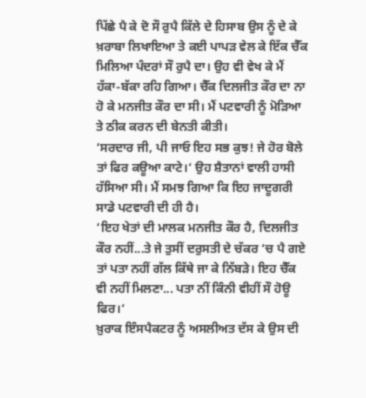ਪਿੱਛੇ ਪੈ ਕੇ ਦੋ ਸੌ ਰੁਪੈ ਕਿੱਲੇ ਦੇ ਹਿਸਾਬ ਉਸ ਨੂੰ ਦੇ ਕੇ ਖ਼ਰਾਬਾ ਲਿਖਾਇਆ ਤੇ ਕਈ ਪਾਪੜ ਵੇਲ ਕੇ ਇੱਕ ਚੈੱਕ ਮਿਲਿਆ ਪੰਦਰਾਂ ਸੌ ਰੁਪੈ ਦਾ। ਉਹ ਵੀ ਵੇਖ ਕੇ ਮੈਂ ਹੱਕਾ-ਬੱਕਾ ਰਹਿ ਗਿਆ। ਚੈੱਕ ਦਿਲਜੀਤ ਕੌਰ ਦਾ ਨਾ ਹੋ ਕੇ ਮਨਜੀਤ ਕੌਰ ਦਾ ਸੀ। ਮੈਂ ਪਟਵਾਰੀ ਨੂੰ ਮੋੜਿਆ ਤੇ ਠੀਕ ਕਰਨ ਦੀ ਬੇਨਤੀ ਕੀਤੀ।
‘ਸਰਦਾਰ ਜੀ, ਪੀ ਜਾਓ ਇਹ ਸਭ ਕੁਝ! ਜੇ ਹੋਰ ਬੋਲੇ ਤਾਂ ਫਿਰ ਕਊਆ ਕਾਟੇ।‘ ਉਹ ਸ਼ੈਤਾਨਾਂ ਵਾਲੀ ਹਾਸੀ ਹੱਸਿਆ ਸੀ। ਮੈਂ ਸਮਝ ਗਿਆ ਕਿ ਇਹ ਜਾਦੂਗਰੀ ਸਾਡੇ ਪਟਵਾਰੀ ਦੀ ਹੀ ਹੈ।
‘ਇਹ ਖੇਤਾਂ ਦੀ ਮਾਲਕ ਮਨਜੀਤ ਕੌਰ ਹੈ, ਦਿਲਜੀਤ ਕੌਰ ਨਹੀਂ...ਤੇ ਜੇ ਤੁਸੀਂ ਦਰੁਸਤੀ ਦੇ ਚੱਕਰ ‘ਚ ਪੈ ਗਏ ਤਾਂ ਪਤਾ ਨਹੀਂ ਗੱਲ ਕਿੱਥੇ ਜਾ ਕੇ ਨਿੱਬੜੇ। ਇਹ ਚੈੱਕ ਵੀ ਨਹੀਂ ਮਿਲਣਾ... ਪਤਾ ਨੀਂ ਕਿੰਨੀ ਵੀਹੀਂ ਸੌ ਹੋਊ ਫਿਰ।‘
ਖ਼ੁਰਾਕ ਇੰਸਪੈਕਟਰ ਨੂੰ ਅਸਲੀਅਤ ਦੱਸ ਕੇ ਉਸ ਦੀ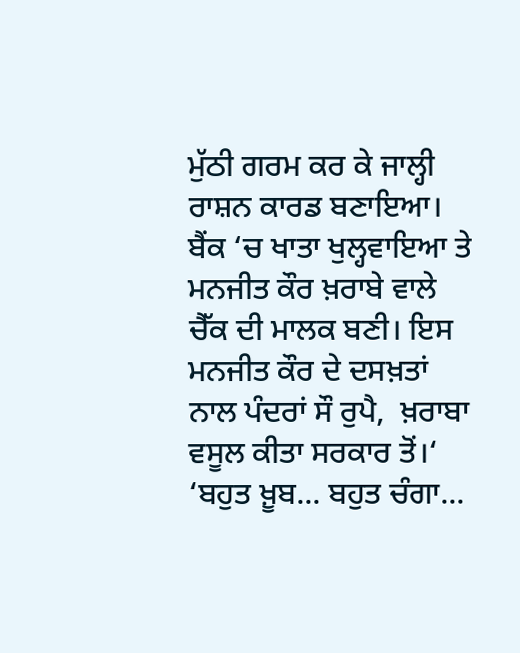ਮੁੱਠੀ ਗਰਮ ਕਰ ਕੇ ਜਾਲ੍ਹੀ ਰਾਸ਼ਨ ਕਾਰਡ ਬਣਾਇਆ। ਬੈਂਕ ‘ਚ ਖਾਤਾ ਖੁਲ੍ਹਵਾਇਆ ਤੇ ਮਨਜੀਤ ਕੌਰ ਖ਼ਰਾਬੇ ਵਾਲੇ ਚੈੱਕ ਦੀ ਮਾਲਕ ਬਣੀ। ਇਸ ਮਨਜੀਤ ਕੌਰ ਦੇ ਦਸਖ਼ਤਾਂ ਨਾਲ ਪੰਦਰਾਂ ਸੌ ਰੁਪੈ,  ਖ਼ਰਾਬਾ ਵਸੂਲ ਕੀਤਾ ਸਰਕਾਰ ਤੋਂ।‘
‘ਬਹੁਤ ਖ਼ੂਬ... ਬਹੁਤ ਚੰਗਾ...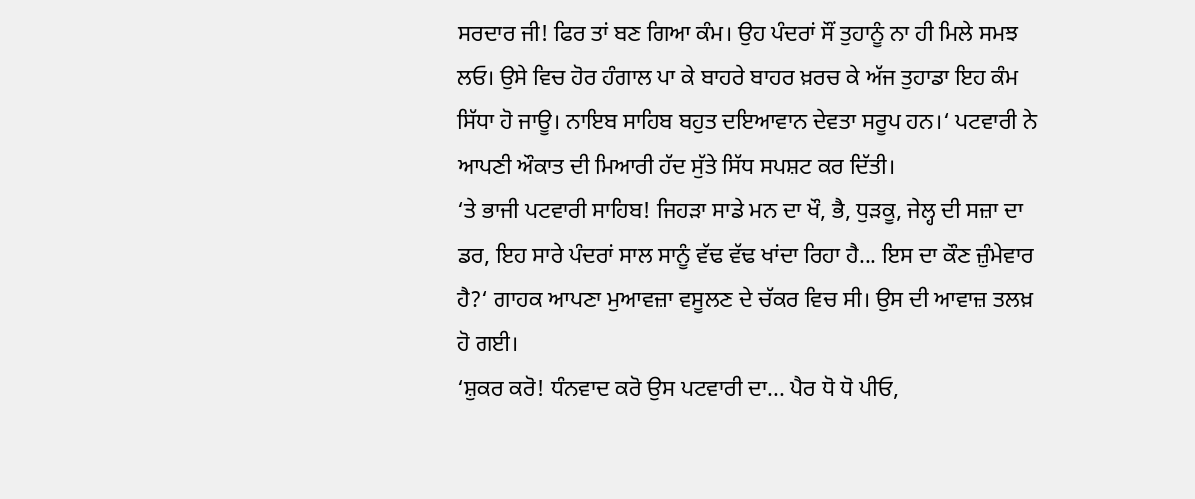ਸਰਦਾਰ ਜੀ! ਫਿਰ ਤਾਂ ਬਣ ਗਿਆ ਕੰਮ। ਉਹ ਪੰਦਰਾਂ ਸੌਂ ਤੁਹਾਨੂੰ ਨਾ ਹੀ ਮਿਲੇ ਸਮਝ ਲਓ। ਉਸੇ ਵਿਚ ਹੋਰ ਹੰਗਾਲ ਪਾ ਕੇ ਬਾਹਰੇ ਬਾਹਰ ਖ਼ਰਚ ਕੇ ਅੱਜ ਤੁਹਾਡਾ ਇਹ ਕੰਮ ਸਿੱਧਾ ਹੋ ਜਾਊ। ਨਾਇਬ ਸਾਹਿਬ ਬਹੁਤ ਦਇਆਵਾਨ ਦੇਵਤਾ ਸਰੂਪ ਹਨ।‘ ਪਟਵਾਰੀ ਨੇ ਆਪਣੀ ਔਕਾਤ ਦੀ ਮਿਆਰੀ ਹੱਦ ਸੁੱਤੇ ਸਿੱਧ ਸਪਸ਼ਟ ਕਰ ਦਿੱਤੀ।
‘ਤੇ ਭਾਜੀ ਪਟਵਾਰੀ ਸਾਹਿਬ! ਜਿਹੜਾ ਸਾਡੇ ਮਨ ਦਾ ਖੌ, ਭੈ, ਧੁੜਕੂ, ਜੇਲ੍ਹ ਦੀ ਸਜ਼ਾ ਦਾ ਡਰ, ਇਹ ਸਾਰੇ ਪੰਦਰਾਂ ਸਾਲ ਸਾਨੂੰ ਵੱਢ ਵੱਢ ਖਾਂਦਾ ਰਿਹਾ ਹੈ... ਇਸ ਦਾ ਕੌਣ ਜ਼ੁੰਮੇਵਾਰ ਹੈ?‘ ਗਾਹਕ ਆਪਣਾ ਮੁਆਵਜ਼ਾ ਵਸੂਲਣ ਦੇ ਚੱਕਰ ਵਿਚ ਸੀ। ਉਸ ਦੀ ਆਵਾਜ਼ ਤਲਖ਼ ਹੋ ਗਈ।
‘ਸ਼ੁਕਰ ਕਰੋ! ਧੰਨਵਾਦ ਕਰੋ ਉਸ ਪਟਵਾਰੀ ਦਾ... ਪੈਰ ਧੋ ਧੋ ਪੀਓ,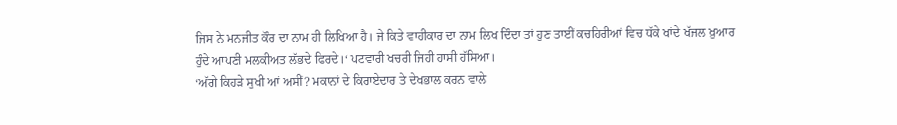ਜਿਸ ਨੇ ਮਨਜੀਤ ਕੌਰ ਦਾ ਨਾਮ ਹੀ ਲਿਖਿਆ ਹੈ। ਜੇ ਕਿਤੇ ਵਾਹੀਕਾਰ ਦਾ ਨਾਮ ਲਿਖ ਦਿੰਦਾ ਤਾਂ ਹੁਣ ਤਾਈਂ ਕਚਹਿਰੀਆਂ ਵਿਚ ਧੱਕੇ ਖਾਂਦੇ ਖੱਜਲ ਖ਼ੁਆਰ ਹੁੰਦੇ ਆਪਣੀ ਮਲਕੀਅਤ ਲੱਭਦੇ ਫਿਰਦੇ।‘ ਪਟਵਾਰੀ ਖਚਰੀ ਜਿਹੀ ਹਾਸੀ ਹੱਸਿਆ।
‘ਅੱਗੇ ਕਿਹੜੇ ਸੁਖੀ ਆਂ ਅਸੀਂ? ਮਕਾਨਾਂ ਦੇ ਕਿਰਾਏਦਾਰ ਤੇ ਦੇਖਭਾਲ ਕਰਨ ਵਾਲੇ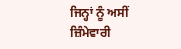ਜਿਨ੍ਹਾਂ ਨੂੰ ਅਸੀਂ ਜ਼ਿੰਮੇਵਾਰੀ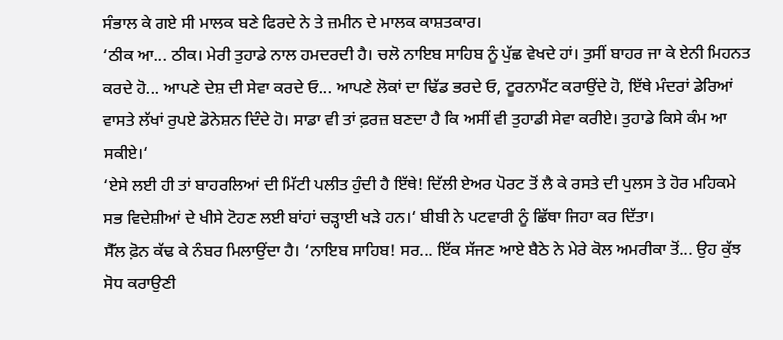ਸੰਭਾਲ ਕੇ ਗਏ ਸੀ ਮਾਲਕ ਬਣੇ ਫਿਰਦੇ ਨੇ ਤੇ ਜ਼ਮੀਨ ਦੇ ਮਾਲਕ ਕਾਸ਼ਤਕਾਰ।
‘ਠੀਕ ਆ... ਠੀਕ। ਮੇਰੀ ਤੁਹਾਡੇ ਨਾਲ ਹਮਦਰਦੀ ਹੈ। ਚਲੋ ਨਾਇਬ ਸਾਹਿਬ ਨੂੰ ਪੁੱਛ ਵੇਖਦੇ ਹਾਂ। ਤੁਸੀਂ ਬਾਹਰ ਜਾ ਕੇ ਏਨੀ ਮਿਹਨਤ ਕਰਦੇ ਹੋ... ਆਪਣੇ ਦੇਸ਼ ਦੀ ਸੇਵਾ ਕਰਦੇ ਓ... ਆਪਣੇ ਲੋਕਾਂ ਦਾ ਢਿੱਡ ਭਰਦੇ ਓ, ਟੂਰਨਾਮੈਂਟ ਕਰਾਉਂਦੇ ਹੋ, ਇੱਥੇ ਮੰਦਰਾਂ ਡੇਰਿਆਂ ਵਾਸਤੇ ਲੱਖਾਂ ਰੁਪਏ ਡੋਨੇਸ਼ਨ ਦਿੰਦੇ ਹੋ। ਸਾਡਾ ਵੀ ਤਾਂ ਫ਼ਰਜ਼ ਬਣਦਾ ਹੈ ਕਿ ਅਸੀਂ ਵੀ ਤੁਹਾਡੀ ਸੇਵਾ ਕਰੀਏ। ਤੁਹਾਡੇ ਕਿਸੇ ਕੰਮ ਆ ਸਕੀਏ।‘
‘ਏਸੇ ਲਈ ਹੀ ਤਾਂ ਬਾਹਰਲਿਆਂ ਦੀ ਮਿੱਟੀ ਪਲੀਤ ਹੁੰਦੀ ਹੈ ਇੱਥੇ! ਦਿੱਲੀ ਏਅਰ ਪੋਰਟ ਤੋਂ ਲੈ ਕੇ ਰਸਤੇ ਦੀ ਪੁਲਸ ਤੇ ਹੋਰ ਮਹਿਕਮੇ ਸਭ ਵਿਦੇਸ਼ੀਆਂ ਦੇ ਖੀਸੇ ਟੋਹਣ ਲਈ ਬਾਂਹਾਂ ਚੜ੍ਹਾਈ ਖੜੇ ਹਨ।‘ ਬੀਬੀ ਨੇ ਪਟਵਾਰੀ ਨੂੰ ਛਿੱਥਾ ਜਿਹਾ ਕਰ ਦਿੱਤਾ।
ਸੈੱਲ ਫ਼ੋਨ ਕੱਢ ਕੇ ਨੰਬਰ ਮਿਲਾਉਂਦਾ ਹੈ। ‘ਨਾਇਬ ਸਾਹਿਬ! ਸਰ... ਇੱਕ ਸੱਜਣ ਆਏ ਬੈਠੇ ਨੇ ਮੇਰੇ ਕੋਲ ਅਮਰੀਕਾ ਤੋਂ... ਉਹ ਕੁੱਝ ਸੋਧ ਕਰਾਉਣੀ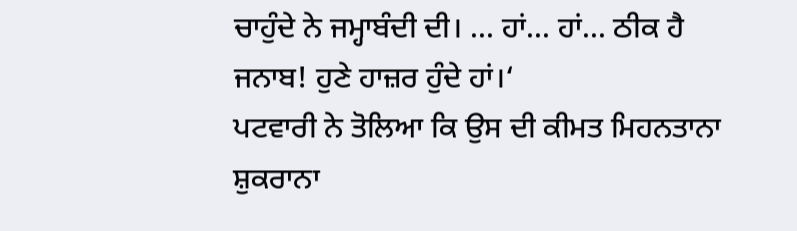ਚਾਹੁੰਦੇ ਨੇ ਜਮ੍ਹਾਬੰਦੀ ਦੀ। ... ਹਾਂ... ਹਾਂ... ਠੀਕ ਹੈ ਜਨਾਬ! ਹੁਣੇ ਹਾਜ਼ਰ ਹੁੰਦੇ ਹਾਂ।‘
ਪਟਵਾਰੀ ਨੇ ਤੋਲਿਆ ਕਿ ਉਸ ਦੀ ਕੀਮਤ ਮਿਹਨਤਾਨਾ ਸ਼ੁਕਰਾਨਾ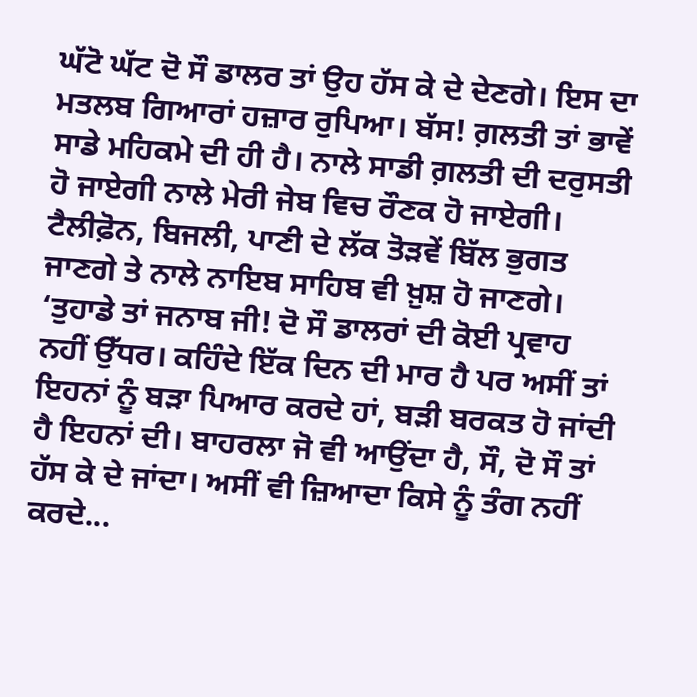ਘੱਟੋ ਘੱਟ ਦੋ ਸੌ ਡਾਲਰ ਤਾਂ ਉਹ ਹੱਸ ਕੇ ਦੇ ਦੇਣਗੇ। ਇਸ ਦਾ ਮਤਲਬ ਗਿਆਰਾਂ ਹਜ਼ਾਰ ਰੁਪਿਆ। ਬੱਸ! ਗ਼ਲਤੀ ਤਾਂ ਭਾਵੇਂ ਸਾਡੇ ਮਹਿਕਮੇ ਦੀ ਹੀ ਹੈ। ਨਾਲੇ ਸਾਡੀ ਗ਼ਲਤੀ ਦੀ ਦਰੁਸਤੀ ਹੋ ਜਾਏਗੀ ਨਾਲੇ ਮੇਰੀ ਜੇਬ ਵਿਚ ਰੌਣਕ ਹੋ ਜਾਏਗੀ। ਟੈਲੀਫ਼ੋਨ, ਬਿਜਲੀ, ਪਾਣੀ ਦੇ ਲੱਕ ਤੋੜਵੇਂ ਬਿੱਲ ਭੁਗਤ ਜਾਣਗੇ ਤੇ ਨਾਲੇ ਨਾਇਬ ਸਾਹਿਬ ਵੀ ਖ਼ੁਸ਼ ਹੋ ਜਾਣਗੇ।
‘ਤੁਹਾਡੇ ਤਾਂ ਜਨਾਬ ਜੀ! ਦੋ ਸੌ ਡਾਲਰਾਂ ਦੀ ਕੋਈ ਪ੍ਰਵਾਹ ਨਹੀਂ ਉੱਧਰ। ਕਹਿੰਦੇ ਇੱਕ ਦਿਨ ਦੀ ਮਾਰ ਹੈ ਪਰ ਅਸੀਂ ਤਾਂ ਇਹਨਾਂ ਨੂੰ ਬੜਾ ਪਿਆਰ ਕਰਦੇ ਹਾਂ, ਬੜੀ ਬਰਕਤ ਹੋ ਜਾਂਦੀ ਹੈ ਇਹਨਾਂ ਦੀ। ਬਾਹਰਲਾ ਜੋ ਵੀ ਆਉਂਦਾ ਹੈ, ਸੌ, ਦੋ ਸੌ ਤਾਂ ਹੱਸ ਕੇ ਦੇ ਜਾਂਦਾ। ਅਸੀਂ ਵੀ ਜ਼ਿਆਦਾ ਕਿਸੇ ਨੂੰ ਤੰਗ ਨਹੀਂ ਕਰਦੇ...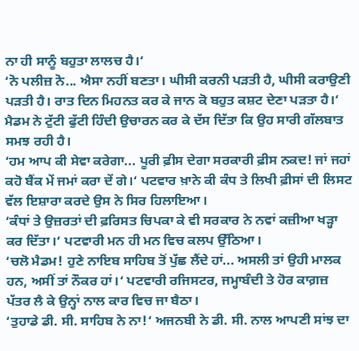ਨਾ ਹੀ ਸਾਨੂੰ ਬਹੁਤਾ ਲਾਲਚ ਹੈ।‘
‘ਨੋ ਪਲੀਜ਼ ਨੋ... ਐਸਾ ਨਹੀਂ ਬਣਤਾ। ਘੀਸੀ ਕਰਨੀ ਪੜਤੀ ਹੈ, ਘੀਸੀ ਕਰਾਉਣੀ ਪੜਤੀ ਹੈ। ਰਾਤ ਦਿਨ ਮਿਹਨਤ ਕਰ ਕੇ ਜਾਨ ਕੋ ਬਹੁਤ ਕਸ਼ਟ ਦੇਣਾ ਪੜਤਾ ਹੈ।‘ ਮੈਡਮ ਨੇ ਟੁੱਟੀ ਫੁੱਟੀ ਹਿੰਦੀ ਉਚਾਰਨ ਕਰ ਕੇ ਦੱਸ ਦਿੱਤਾ ਕਿ ਉਹ ਸਾਰੀ ਗੱਲਬਾਤ ਸਮਝ ਰਹੀ ਹੈ।
‘ਹਮ ਆਪ ਕੀ ਸੇਵਾ ਕਰੇਗਾ... ਪੂਰੀ ਫ਼ੀਸ ਦੇਗਾ ਸਰਕਾਰੀ ਫ਼ੀਸ ਨਕਦ! ਜਾਂ ਜਹਾਂ ਕਹੋ ਬੈਂਕ ਮੇਂ ਜਮਾਂ ਕਰਾ ਦੇਂ ਗੇ।‘ ਪਟਵਾਰ ਖ਼ਾਨੇ ਕੀ ਕੰਧ ਤੇ ਲਿਖੀ ਫ਼ੀਸਾਂ ਦੀ ਲਿਸਟ ਵੱਲ ਇਸ਼ਾਰਾ ਕਰਦੇ ਉਸ ਨੇ ਸਿਰ ਹਿਲਾਇਆ।
‘ਕੰਧਾਂ ਤੇ ਉਜ਼ਰਤਾਂ ਦੀ ਫ਼ਰਿਸਤ ਚਿਪਕਾ ਕੇ ਵੀ ਸਰਕਾਰ ਨੇ ਨਵਾਂ ਕਜ਼ੀਆ ਖੜ੍ਹਾ ਕਰ ਦਿੱਤਾ।‘ ਪਟਵਾਰੀ ਮਨ ਹੀ ਮਨ ਵਿਚ ਕਲਪ ਉੱਠਿਆ।
‘ਚਲੋ ਮੈਡਮ! ਹੁਣੇ ਨਾਇਬ ਸਾਹਿਬ ਤੋਂ ਪੁੱਛ ਲੈਂਦੇ ਹਾਂ... ਅਸਲੀ ਤਾਂ ਉਹੀ ਮਾਲਕ ਹਨ, ਅਸੀਂ ਤਾਂ ਨੌਕਰ ਹਾਂ।‘ ਪਟਵਾਰੀ ਰਜਿਸਟਰ, ਜਮ੍ਹਾਬੰਦੀ ਤੇ ਹੋਰ ਕਾਗ਼ਜ਼ ਪੱਤਰ ਲੈ ਕੇ ਉਨ੍ਹਾਂ ਨਾਲ ਕਾਰ ਵਿਚ ਜਾ ਬੈਠਾ।
‘ਤੁਹਾਡੇ ਡੀ. ਸੀ. ਸਾਹਿਬ ਨੇ ਨਾ!‘ ਅਜਨਬੀ ਨੇ ਡੀ. ਸੀ. ਨਾਲ ਆਪਣੀ ਸਾਂਝ ਦਾ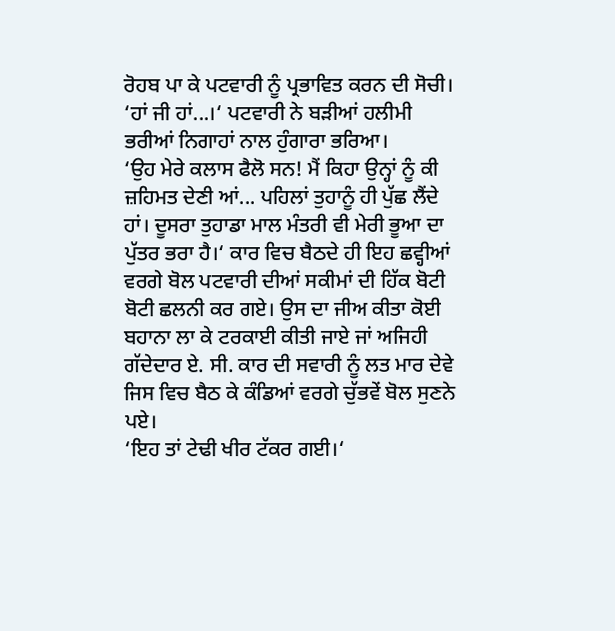ਰੋਹਬ ਪਾ ਕੇ ਪਟਵਾਰੀ ਨੂੰ ਪ੍ਰਭਾਵਿਤ ਕਰਨ ਦੀ ਸੋਚੀ।
‘ਹਾਂ ਜੀ ਹਾਂ...।‘ ਪਟਵਾਰੀ ਨੇ ਬੜੀਆਂ ਹਲੀਮੀ ਭਰੀਆਂ ਨਿਗਾਹਾਂ ਨਾਲ ਹੁੰਗਾਰਾ ਭਰਿਆ।
‘ਉਹ ਮੇਰੇ ਕਲਾਸ ਫੈਲੋ ਸਨ! ਮੈਂ ਕਿਹਾ ਉਨ੍ਹਾਂ ਨੂੰ ਕੀ ਜ਼ਹਿਮਤ ਦੇਣੀ ਆਂ... ਪਹਿਲਾਂ ਤੁਹਾਨੂੰ ਹੀ ਪੁੱਛ ਲੈਂਦੇ ਹਾਂ। ਦੂਸਰਾ ਤੁਹਾਡਾ ਮਾਲ ਮੰਤਰੀ ਵੀ ਮੇਰੀ ਭੂਆ ਦਾ ਪੁੱਤਰ ਭਰਾ ਹੈ।‘ ਕਾਰ ਵਿਚ ਬੈਠਦੇ ਹੀ ਇਹ ਛਵ੍ਹੀਆਂ ਵਰਗੇ ਬੋਲ ਪਟਵਾਰੀ ਦੀਆਂ ਸਕੀਮਾਂ ਦੀ ਹਿੱਕ ਬੋਟੀ ਬੋਟੀ ਛਲਨੀ ਕਰ ਗਏ। ਉਸ ਦਾ ਜੀਅ ਕੀਤਾ ਕੋਈ ਬਹਾਨਾ ਲਾ ਕੇ ਟਰਕਾਈ ਕੀਤੀ ਜਾਏ ਜਾਂ ਅਜਿਹੀ ਗੱਦੇਦਾਰ ਏ. ਸੀ. ਕਾਰ ਦੀ ਸਵਾਰੀ ਨੂੰ ਲਤ ਮਾਰ ਦੇਵੇ ਜਿਸ ਵਿਚ ਬੈਠ ਕੇ ਕੰਡਿਆਂ ਵਰਗੇ ਚੁੱਭਵੇਂ ਬੋਲ ਸੁਣਨੇ ਪਏ।
‘ਇਹ ਤਾਂ ਟੇਢੀ ਖੀਰ ਟੱਕਰ ਗਈ।‘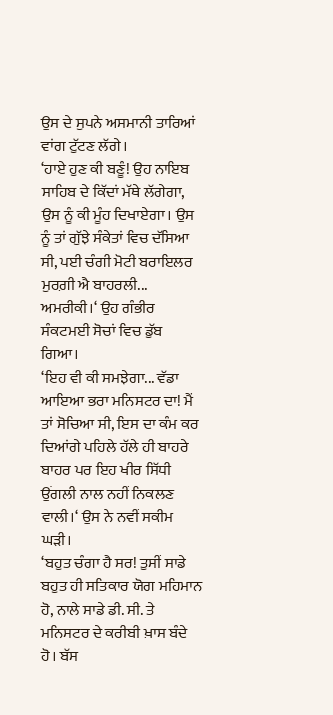ਉਸ ਦੇ ਸੁਪਨੇ ਅਸਮਾਨੀ ਤਾਰਿਆਂ ਵਾਂਗ ਟੁੱਟਣ ਲੱਗੇ।
‘ਹਾਏ ਹੁਣ ਕੀ ਬਣੂੰ! ਉਹ ਨਾਇਬ ਸਾਹਿਬ ਦੇ ਕਿੱਦਾਂ ਮੱਥੇ ਲੱਗੇਗਾ, ਉਸ ਨੂੰ ਕੀ ਮੂੰਹ ਦਿਖਾਏਗਾ। ਉਸ ਨੂੰ ਤਾਂ ਗੁੱਝੇ ਸੰਕੇਤਾਂ ਵਿਚ ਦੱਸਿਆ ਸੀ, ਪਈ ਚੰਗੀ ਮੋਟੀ ਬਰਾਇਲਰ ਮੁਰਗ਼ੀ ਐ ਬਾਹਰਲੀ... ਅਮਰੀਕੀ।‘ ਉਹ ਗੰਭੀਰ ਸੰਕਟਮਈ ਸੋਚਾਂ ਵਿਚ ਡੁੱਬ ਗਿਆ।
‘ਇਹ ਵੀ ਕੀ ਸਮਝੇਗਾ... ਵੱਡਾ ਆਇਆ ਭਰਾ ਮਨਿਸਟਰ ਦਾ! ਮੈਂ ਤਾਂ ਸੋਚਿਆ ਸੀ, ਇਸ ਦਾ ਕੰਮ ਕਰ ਦਿਆਂਗੇ ਪਹਿਲੇ ਹੱਲੇ ਹੀ ਬਾਹਰੇ ਬਾਹਰ ਪਰ ਇਹ ਖੀਰ ਸਿੱਧੀ ਉਂਗਲੀ ਨਾਲ ਨਹੀਂ ਨਿਕਲਣ ਵਾਲੀ।‘ ਉਸ ਨੇ ਨਵੀਂ ਸਕੀਮ ਘੜੀ।
‘ਬਹੁਤ ਚੰਗਾ ਹੈ ਸਰ! ਤੁਸੀਂ ਸਾਡੇ ਬਹੁਤ ਹੀ ਸਤਿਕਾਰ ਯੋਗ ਮਹਿਮਾਨ ਹੋ, ਨਾਲੇ ਸਾਡੇ ਡੀ. ਸੀ. ਤੇ ਮਨਿਸਟਰ ਦੇ ਕਰੀਬੀ ਖ਼ਾਸ ਬੰਦੇ ਹੋ। ਬੱਸ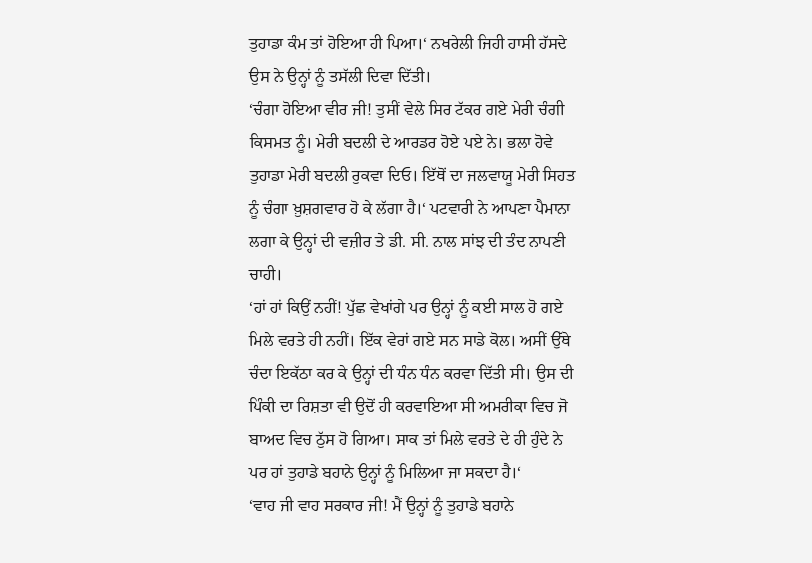ਤੁਹਾਡਾ ਕੰਮ ਤਾਂ ਹੋਇਆ ਹੀ ਪਿਆ।‘ ਨਖਰੇਲੀ ਜਿਹੀ ਹਾਸੀ ਹੱਸਦੇ ਉਸ ਨੇ ਉਨ੍ਹਾਂ ਨੂੰ ਤਸੱਲੀ ਦਿਵਾ ਦਿੱਤੀ।
‘ਚੰਗਾ ਹੋਇਆ ਵੀਰ ਜੀ! ਤੁਸੀਂ ਵੇਲੇ ਸਿਰ ਟੱਕਰ ਗਏ ਮੇਰੀ ਚੰਗੀ ਕਿਸਮਤ ਨੂੰ। ਮੇਰੀ ਬਦਲੀ ਦੇ ਆਰਡਰ ਹੋਏ ਪਏ ਨੇ। ਭਲਾ ਹੋਵੇ ਤੁਹਾਡਾ ਮੇਰੀ ਬਦਲੀ ਰੁਕਵਾ ਦਿਓ। ਇੱਥੋਂ ਦਾ ਜਲਵਾਯੂ ਮੇਰੀ ਸਿਹਤ ਨੂੰ ਚੰਗਾ ਖ਼ੁਸ਼ਗਵਾਰ ਹੋ ਕੇ ਲੱਗਾ ਹੈ।‘ ਪਟਵਾਰੀ ਨੇ ਆਪਣਾ ਪੈਮਾਨਾ ਲਗਾ ਕੇ ਉਨ੍ਹਾਂ ਦੀ ਵਜ਼ੀਰ ਤੇ ਡੀ. ਸੀ. ਨਾਲ ਸਾਂਝ ਦੀ ਤੰਦ ਨਾਪਣੀ ਚਾਹੀ।
‘ਹਾਂ ਹਾਂ ਕਿਉਂ ਨਹੀਂ! ਪੁੱਛ ਵੇਖਾਂਗੇ ਪਰ ਉਨ੍ਹਾਂ ਨੂੰ ਕਈ ਸਾਲ ਹੋ ਗਏ ਮਿਲੇ ਵਰਤੇ ਹੀ ਨਹੀਂ। ਇੱਕ ਵੇਰਾਂ ਗਏ ਸਨ ਸਾਡੇ ਕੋਲ। ਅਸੀਂ ਉੱਥੇ ਚੰਦਾ ਇਕੱਠਾ ਕਰ ਕੇ ਉਨ੍ਹਾਂ ਦੀ ਧੰਨ ਧੰਨ ਕਰਵਾ ਦਿੱਤੀ ਸੀ। ਉਸ ਦੀ ਪਿੰਕੀ ਦਾ ਰਿਸ਼ਤਾ ਵੀ ਉਦੋਂ ਹੀ ਕਰਵਾਇਆ ਸੀ ਅਮਰੀਕਾ ਵਿਚ ਜੋ ਬਾਅਦ ਵਿਚ ਠੁੱਸ ਹੋ ਗਿਆ। ਸਾਕ ਤਾਂ ਮਿਲੇ ਵਰਤੇ ਦੇ ਹੀ ਹੁੰਦੇ ਨੇ ਪਰ ਹਾਂ ਤੁਹਾਡੇ ਬਹਾਨੇ ਉਨ੍ਹਾਂ ਨੂੰ ਮਿਲਿਆ ਜਾ ਸਕਦਾ ਹੈ।‘
‘ਵਾਹ ਜੀ ਵਾਹ ਸਰਕਾਰ ਜੀ! ਮੈਂ ਉਨ੍ਹਾਂ ਨੂੰ ਤੁਹਾਡੇ ਬਹਾਨੇ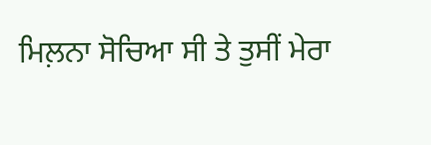ਮਿਲ਼ਨਾ ਸੋਚਿਆ ਸੀ ਤੇ ਤੁਸੀਂ ਮੇਰਾ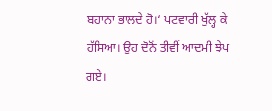ਬਹਾਨਾ ਭਾਲਦੇ ਹੋ।‘ ਪਟਵਾਰੀ ਖੁੱਲ੍ਹ ਕੇ ਹੱਸਿਆ। ਉਹ ਦੋਨੋਂ ਤੀਵੀਂ ਆਦਮੀ ਝੇਪ ਗਏ।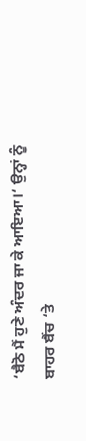‘ਬੈਠੋ ਮੈਂ ਹੁਣੇ ਅੰਦਰ ਜਾ ਕੇ ਆਇਆ।‘ ਉਨ੍ਹਾਂ ਨੂੰ ਬਾਹਰ ਬੈਂਚ ‘ਤੇ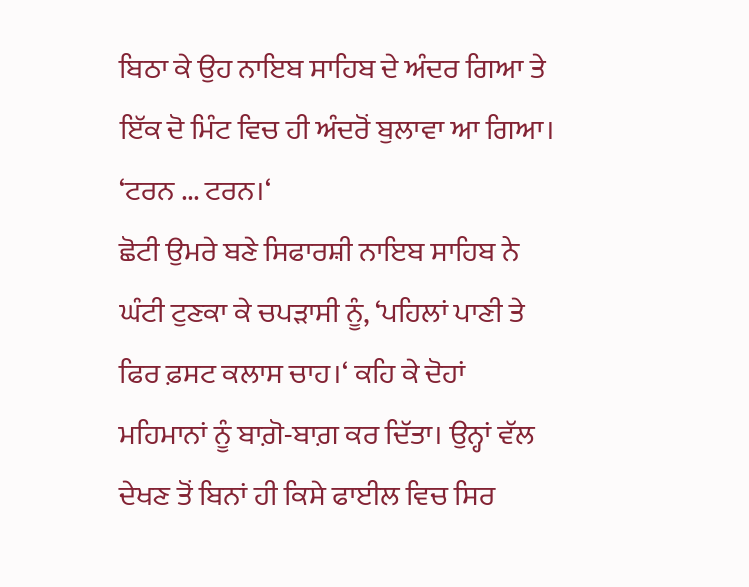ਬਿਠਾ ਕੇ ਉਹ ਨਾਇਬ ਸਾਹਿਬ ਦੇ ਅੰਦਰ ਗਿਆ ਤੇ ਇੱਕ ਦੋ ਮਿੰਟ ਵਿਚ ਹੀ ਅੰਦਰੋਂ ਬੁਲਾਵਾ ਆ ਗਿਆ।
‘ਟਰਨ ... ਟਰਨ।‘
ਛੋਟੀ ਉਮਰੇ ਬਣੇ ਸਿਫਾਰਸ਼ੀ ਨਾਇਬ ਸਾਹਿਬ ਨੇ ਘੰਟੀ ਟੁਣਕਾ ਕੇ ਚਪੜਾਸੀ ਨੂੰ, ‘ਪਹਿਲਾਂ ਪਾਣੀ ਤੇ ਫਿਰ ਫ਼ਸਟ ਕਲਾਸ ਚਾਹ।‘ ਕਹਿ ਕੇ ਦੋਹਾਂ ਮਹਿਮਾਨਾਂ ਨੂੰ ਬਾਗ਼ੋ-ਬਾਗ਼ ਕਰ ਦਿੱਤਾ। ਉਨ੍ਹਾਂ ਵੱਲ ਦੇਖਣ ਤੋਂ ਬਿਨਾਂ ਹੀ ਕਿਸੇ ਫਾਈਲ ਵਿਚ ਸਿਰ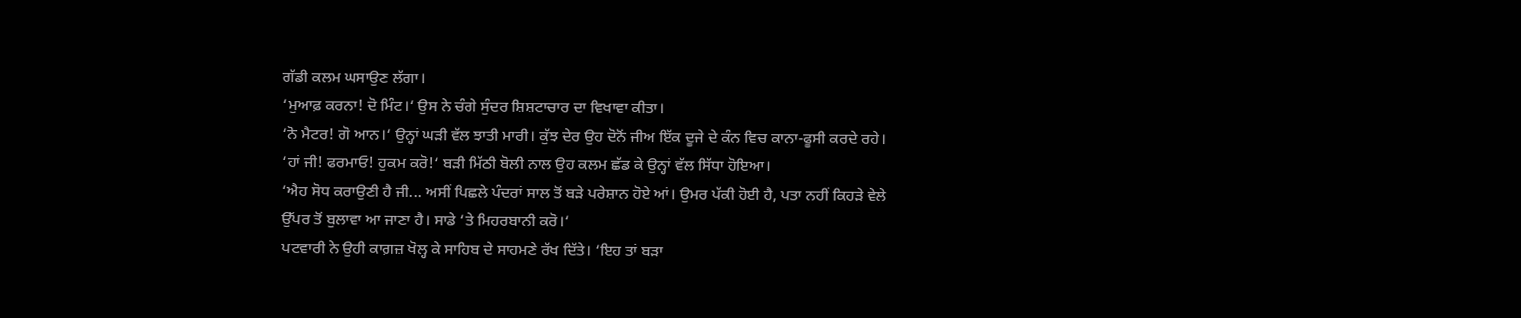ਗੱਡੀ ਕਲਮ ਘਸਾਉਣ ਲੱਗਾ।
‘ਮੁਆਫ਼ ਕਰਨਾ! ਦੋ ਮਿੰਟ।‘ ਉਸ ਨੇ ਚੰਗੇ ਸੁੰਦਰ ਸ਼ਿਸ਼ਟਾਚਾਰ ਦਾ ਵਿਖਾਵਾ ਕੀਤਾ।
‘ਨੋ ਮੈਟਰ! ਗੋ ਆਨ।‘ ਉਨ੍ਹਾਂ ਘੜੀ ਵੱਲ ਝਾਤੀ ਮਾਰੀ। ਕੁੱਝ ਦੇਰ ਉਹ ਦੋਨੋਂ ਜੀਅ ਇੱਕ ਦੂਜੇ ਦੇ ਕੰਨ ਵਿਚ ਕਾਨਾ-ਫੂਸੀ ਕਰਦੇ ਰਹੇ।
‘ਹਾਂ ਜੀ! ਫਰਮਾਓ! ਹੁਕਮ ਕਰੋ!‘ ਬੜੀ ਮਿੱਠੀ ਬੋਲੀ ਨਾਲ ਉਹ ਕਲਮ ਛੱਡ ਕੇ ਉਨ੍ਹਾਂ ਵੱਲ ਸਿੱਧਾ ਹੋਇਆ।
‘ਐਹ ਸੋਧ ਕਰਾਉਣੀ ਹੈ ਜੀ... ਅਸੀਂ ਪਿਛਲੇ ਪੰਦਰਾਂ ਸਾਲ ਤੋਂ ਬੜੇ ਪਰੇਸ਼ਾਨ ਹੋਏ ਆਂ। ਉਮਰ ਪੱਕੀ ਹੋਈ ਹੈ, ਪਤਾ ਨਹੀਂ ਕਿਹੜੇ ਵੇਲੇ ਉੱਪਰ ਤੋਂ ਬੁਲਾਵਾ ਆ ਜਾਣਾ ਹੈ। ਸਾਡੇ ‘ਤੇ ਮਿਹਰਬਾਨੀ ਕਰੋ।‘
ਪਟਵਾਰੀ ਨੇ ਉਹੀ ਕਾਗ਼ਜ਼ ਖੋਲ੍ਹ ਕੇ ਸਾਹਿਬ ਦੇ ਸਾਹਮਣੇ ਰੱਖ ਦਿੱਤੇ। ‘ਇਹ ਤਾਂ ਬੜਾ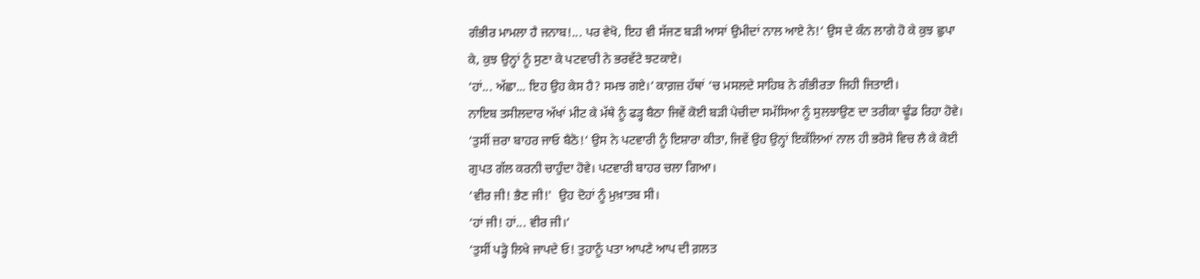ਗੰਭੀਰ ਮਾਮਲਾ ਹੈ ਜਨਾਬ!... ਪਰ ਵੇਖੋ, ਇਹ ਵੀ ਸੱਜਣ ਬੜੀ ਆਸਾਂ ਉਮੀਦਾਂ ਨਾਲ ਆਏ ਨੇ!‘ ਉਸ ਦੇ ਕੰਨ ਲਾਗੇ ਹੋ ਕੇ ਕੁਝ ਛੁਪਾ ਕੇ, ਕੁਝ ਉਨ੍ਹਾਂ ਨੂੰ ਸੁਣਾ ਕੇ ਪਟਵਾਰੀ ਨੇ ਭਰਵੱਟੇ ਝਟਕਾਏ।
‘ਹਾਂ... ਅੱਛਾ... ਇਹ ਉਹ ਕੇਸ ਹੈ? ਸਮਝ ਗਏ।‘ ਕਾਗ਼ਜ਼ ਹੱਥਾਂ ‘ਚ ਮਸਲਦੇ ਸਾਹਿਬ ਨੇ ਗੰਭੀਰਤਾ ਜਿਹੀ ਜਿਤਾਈ।
ਨਾਇਬ ਤਸੀਲਦਾਰ ਅੱਖਾਂ ਮੀਟ ਕੇ ਮੱਥੇ ਨੂੰ ਫੜ੍ਹ ਬੈਠਾ ਜਿਵੇਂ ਕੋਈ ਬੜੀ ਪੇਚੀਦਾ ਸਮੱਸਿਆ ਨੂੰ ਸੁਲਝਾਉਣ ਦਾ ਤਰੀਕਾ ਢੂੰਡ ਰਿਹਾ ਹੋਵੇ।
‘ਤੁਸੀਂ ਜ਼ਰਾ ਬਾਹਰ ਜਾਓ ਬੈਠੋ!‘ ਉਸ ਨੇ ਪਟਵਾਰੀ ਨੂੰ ਇਸ਼ਾਰਾ ਕੀਤਾ, ਜਿਵੇਂ ਉਹ ਉਨ੍ਹਾਂ ਇਕੱਲਿਆਂ ਨਾਲ ਹੀ ਭਰੋਸੇ ਵਿਚ ਲੈ ਕੇ ਕੋਈ ਗੁਪਤ ਗੱਲ ਕਰਨੀ ਚਾਹੁੰਦਾ ਹੋਵੇ। ਪਟਵਾਰੀ ਬਾਹਰ ਚਲਾ ਗਿਆ।
‘ਵੀਰ ਜੀ! ਭੈਣ ਜੀ!'  ਉਹ ਦੋਹਾਂ ਨੂੰ ਮੁਖ਼ਾਤਬ ਸੀ।
‘ਹਾਂ ਜੀ! ਹਾਂ... ਵੀਰ ਜੀ।‘
‘ਤੁਸੀਂ ਪੜ੍ਹੇ ਲਿਖੇ ਜਾਪਦੇ ਓ! ਤੁਹਾਨੂੰ ਪਤਾ ਆਪਣੇ ਆਪ ਦੀ ਗ਼ਲਤ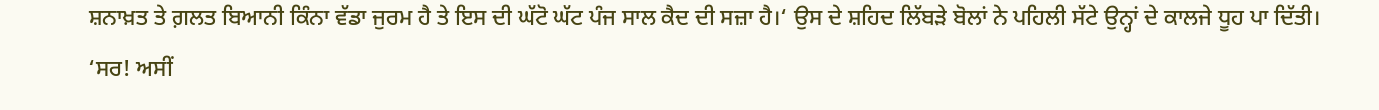ਸ਼ਨਾਖ਼ਤ ਤੇ ਗ਼ਲਤ ਬਿਆਨੀ ਕਿੰਨਾ ਵੱਡਾ ਜੁਰਮ ਹੈ ਤੇ ਇਸ ਦੀ ਘੱਟੋ ਘੱਟ ਪੰਜ ਸਾਲ ਕੈਦ ਦੀ ਸਜ਼ਾ ਹੈ।‘ ਉਸ ਦੇ ਸ਼ਹਿਦ ਲਿੱਬੜੇ ਬੋਲਾਂ ਨੇ ਪਹਿਲੀ ਸੱਟੇ ਉਨ੍ਹਾਂ ਦੇ ਕਾਲਜੇ ਧੂਹ ਪਾ ਦਿੱਤੀ।
‘ਸਰ! ਅਸੀਂ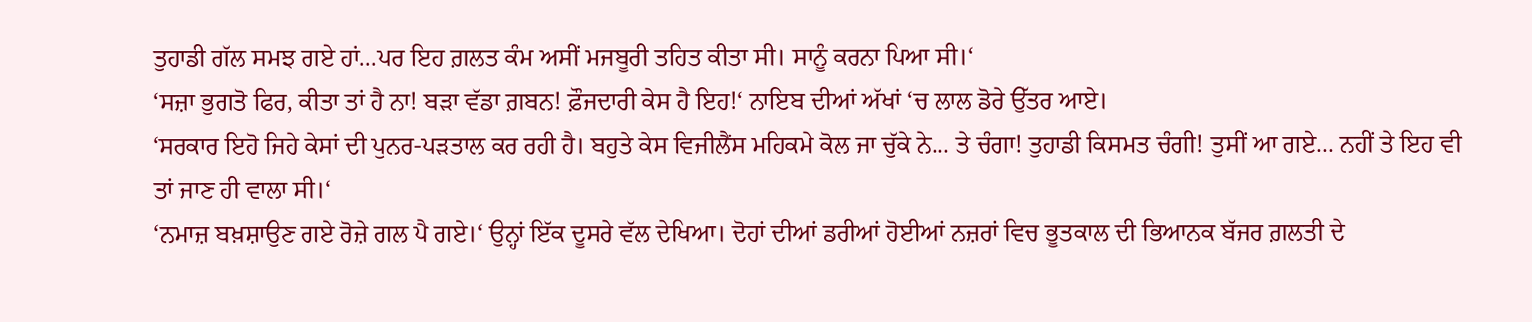ਤੁਹਾਡੀ ਗੱਲ ਸਮਝ ਗਏ ਹਾਂ...ਪਰ ਇਹ ਗ਼ਲਤ ਕੰਮ ਅਸੀਂ ਮਜਬੂਰੀ ਤਹਿਤ ਕੀਤਾ ਸੀ। ਸਾਨੂੰ ਕਰਨਾ ਪਿਆ ਸੀ।‘
‘ਸਜ਼ਾ ਭੁਗਤੋ ਫਿਰ, ਕੀਤਾ ਤਾਂ ਹੈ ਨਾ! ਬੜਾ ਵੱਡਾ ਗ਼ਬਨ! ਫ਼ੌਜਦਾਰੀ ਕੇਸ ਹੈ ਇਹ!‘ ਨਾਇਬ ਦੀਆਂ ਅੱਖਾਂ ‘ਚ ਲਾਲ ਡੋਰੇ ਉੱਤਰ ਆਏ।
‘ਸਰਕਾਰ ਇਹੋ ਜਿਹੇ ਕੇਸਾਂ ਦੀ ਪੁਨਰ-ਪੜਤਾਲ ਕਰ ਰਹੀ ਹੈ। ਬਹੁਤੇ ਕੇਸ ਵਿਜੀਲੈਂਸ ਮਹਿਕਮੇ ਕੋਲ ਜਾ ਚੁੱਕੇ ਨੇ... ਤੇ ਚੰਗਾ! ਤੁਹਾਡੀ ਕਿਸਮਤ ਚੰਗੀ! ਤੁਸੀਂ ਆ ਗਏ... ਨਹੀਂ ਤੇ ਇਹ ਵੀ ਤਾਂ ਜਾਣ ਹੀ ਵਾਲਾ ਸੀ।‘
‘ਨਮਾਜ਼ ਬਖ਼ਸ਼ਾਉਣ ਗਏ ਰੋਜ਼ੇ ਗਲ ਪੈ ਗਏ।‘ ਉਨ੍ਹਾਂ ਇੱਕ ਦੂਸਰੇ ਵੱਲ ਦੇਖਿਆ। ਦੋਹਾਂ ਦੀਆਂ ਡਰੀਆਂ ਹੋਈਆਂ ਨਜ਼ਰਾਂ ਵਿਚ ਭੂਤਕਾਲ ਦੀ ਭਿਆਨਕ ਬੱਜਰ ਗ਼ਲਤੀ ਦੇ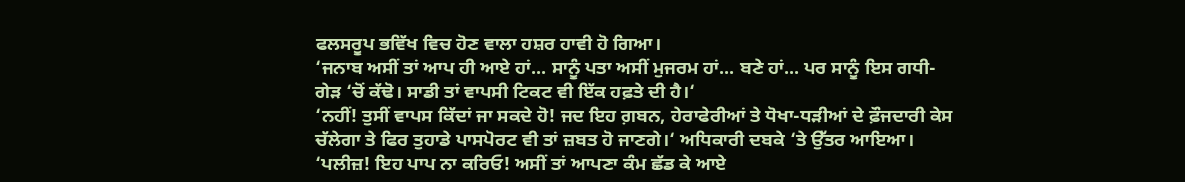ਫਲਸਰੂਪ ਭਵਿੱਖ ਵਿਚ ਹੋਣ ਵਾਲਾ ਹਸ਼ਰ ਹਾਵੀ ਹੋ ਗਿਆ।
‘ਜਨਾਬ ਅਸੀਂ ਤਾਂ ਆਪ ਹੀ ਆਏ ਹਾਂ... ਸਾਨੂੰ ਪਤਾ ਅਸੀਂ ਮੁਜਰਮ ਹਾਂ... ਬਣੇ ਹਾਂ... ਪਰ ਸਾਨੂੰ ਇਸ ਗਧੀ-ਗੇੜ ‘ਚੋਂ ਕੱਢੋ। ਸਾਡੀ ਤਾਂ ਵਾਪਸੀ ਟਿਕਟ ਵੀ ਇੱਕ ਹਫ਼ਤੇ ਦੀ ਹੈ।‘
‘ਨਹੀਂ! ਤੁਸੀਂ ਵਾਪਸ ਕਿੱਦਾਂ ਜਾ ਸਕਦੇ ਹੋ! ਜਦ ਇਹ ਗ਼ਬਨ, ਹੇਰਾਫੇਰੀਆਂ ਤੇ ਧੋਖਾ-ਧੜੀਆਂ ਦੇ ਫ਼ੌਜਦਾਰੀ ਕੇਸ ਚੱਲੇਗਾ ਤੇ ਫਿਰ ਤੁਹਾਡੇ ਪਾਸਪੋਰਟ ਵੀ ਤਾਂ ਜ਼ਬਤ ਹੋ ਜਾਣਗੇ।‘ ਅਧਿਕਾਰੀ ਦਬਕੇ ‘ਤੇ ਉੱਤਰ ਆਇਆ।
‘ਪਲੀਜ਼! ਇਹ ਪਾਪ ਨਾ ਕਰਿਓ! ਅਸੀਂ ਤਾਂ ਆਪਣਾ ਕੰਮ ਛੱਡ ਕੇ ਆਏ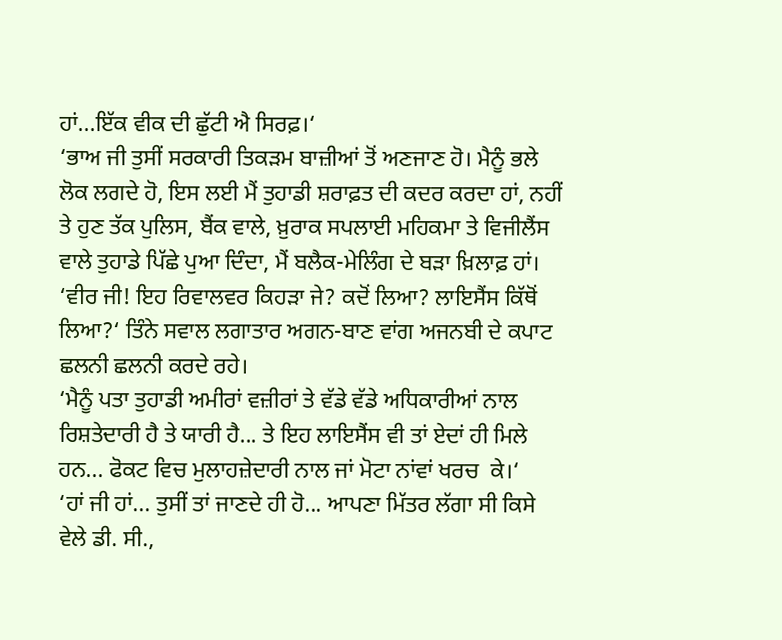ਹਾਂ...ਇੱਕ ਵੀਕ ਦੀ ਛੁੱਟੀ ਐ ਸਿਰਫ਼।‘
‘ਭਾਅ ਜੀ ਤੁਸੀਂ ਸਰਕਾਰੀ ਤਿਕੜਮ ਬਾਜ਼ੀਆਂ ਤੋਂ ਅਣਜਾਣ ਹੋ। ਮੈਨੂੰ ਭਲੇ ਲੋਕ ਲਗਦੇ ਹੋ, ਇਸ ਲਈ ਮੈਂ ਤੁਹਾਡੀ ਸ਼ਰਾਫ਼ਤ ਦੀ ਕਦਰ ਕਰਦਾ ਹਾਂ, ਨਹੀਂ ਤੇ ਹੁਣ ਤੱਕ ਪੁਲਿਸ, ਬੈਂਕ ਵਾਲੇ, ਖ਼ੁਰਾਕ ਸਪਲਾਈ ਮਹਿਕਮਾ ਤੇ ਵਿਜੀਲੈਂਸ ਵਾਲੇ ਤੁਹਾਡੇ ਪਿੱਛੇ ਪੁਆ ਦਿੰਦਾ, ਮੈਂ ਬਲੈਕ-ਮੇਲਿੰਗ ਦੇ ਬੜਾ ਖ਼ਿਲਾਫ਼ ਹਾਂ।
‘ਵੀਰ ਜੀ! ਇਹ ਰਿਵਾਲਵਰ ਕਿਹੜਾ ਜੇ? ਕਦੋਂ ਲਿਆ? ਲਾਇਸੈਂਸ ਕਿੱਥੋਂ ਲਿਆ?‘ ਤਿੰਨੇ ਸਵਾਲ ਲਗਾਤਾਰ ਅਗਨ-ਬਾਣ ਵਾਂਗ ਅਜਨਬੀ ਦੇ ਕਪਾਟ ਛਲਨੀ ਛਲਨੀ ਕਰਦੇ ਰਹੇ।
‘ਮੈਨੂੰ ਪਤਾ ਤੁਹਾਡੀ ਅਮੀਰਾਂ ਵਜ਼ੀਰਾਂ ਤੇ ਵੱਡੇ ਵੱਡੇ ਅਧਿਕਾਰੀਆਂ ਨਾਲ ਰਿਸ਼ਤੇਦਾਰੀ ਹੈ ਤੇ ਯਾਰੀ ਹੈ... ਤੇ ਇਹ ਲਾਇਸੈਂਸ ਵੀ ਤਾਂ ਏਦਾਂ ਹੀ ਮਿਲੇ ਹਨ... ਫੋਕਟ ਵਿਚ ਮੁਲਾਹਜ਼ੇਦਾਰੀ ਨਾਲ ਜਾਂ ਮੋਟਾ ਨਾਂਵਾਂ ਖਰਚ  ਕੇ।‘
‘ਹਾਂ ਜੀ ਹਾਂ... ਤੁਸੀਂ ਤਾਂ ਜਾਣਦੇ ਹੀ ਹੋ... ਆਪਣਾ ਮਿੱਤਰ ਲੱਗਾ ਸੀ ਕਿਸੇ ਵੇਲੇ ਡੀ. ਸੀ.,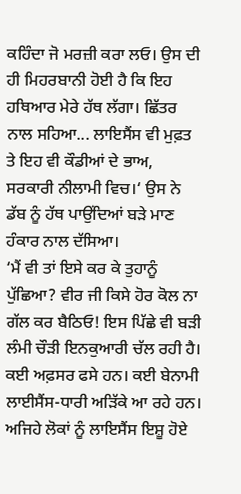ਕਹਿੰਦਾ ਜੋ ਮਰਜ਼ੀ ਕਰਾ ਲਓ। ਉਸ ਦੀ ਹੀ ਮਿਹਰਬਾਨੀ ਹੋਈ ਹੈ ਕਿ ਇਹ ਹਥਿਆਰ ਮੇਰੇ ਹੱਥ ਲੱਗਾ। ਛਿੱਤਰ ਨਾਲ ਸਹਿਆ... ਲਾਇਸੈਂਸ ਵੀ ਮੁਫ਼ਤ ਤੇ ਇਹ ਵੀ ਕੌਡੀਆਂ ਦੇ ਭਾਅ, ਸਰਕਾਰੀ ਨੀਲਾਮੀ ਵਿਚ।‘ ਉਸ ਨੇ ਡੱਬ ਨੂੰ ਹੱਥ ਪਾਉਂਦਿਆਂ ਬੜੇ ਮਾਣ ਹੰਕਾਰ ਨਾਲ ਦੱਸਿਆ।
‘ਮੈਂ ਵੀ ਤਾਂ ਇਸੇ ਕਰ ਕੇ ਤੁਹਾਨੂੰ ਪੁੱਛਿਆ? ਵੀਰ ਜੀ ਕਿਸੇ ਹੋਰ ਕੋਲ ਨਾ ਗੱਲ ਕਰ ਬੈਠਿਓ! ਇਸ ਪਿੱਛੇ ਵੀ ਬੜੀ ਲੰਮੀ ਚੌੜੀ ਇਨਕੁਆਰੀ ਚੱਲ ਰਹੀ ਹੈ। ਕਈ ਅਫ਼ਸਰ ਫਸੇ ਹਨ। ਕਈ ਬੇਨਾਮੀ ਲਾਈਸੈਂਸ-ਧਾਰੀ ਅੜਿੱਕੇ ਆ ਰਹੇ ਹਨ। ਅਜਿਹੇ ਲੋਕਾਂ ਨੂੰ ਲਾਇਸੈਂਸ ਇਸ਼ੂ ਹੋਏ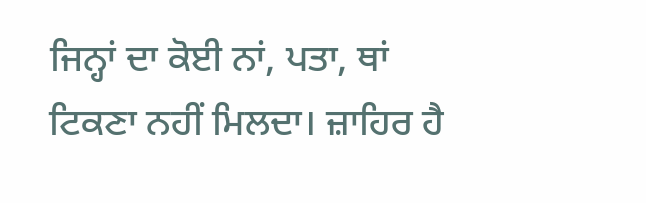ਜਿਨ੍ਹਾਂ ਦਾ ਕੋਈ ਨਾਂ, ਪਤਾ, ਥਾਂ ਟਿਕਣਾ ਨਹੀਂ ਮਿਲਦਾ। ਜ਼ਾਹਿਰ ਹੈ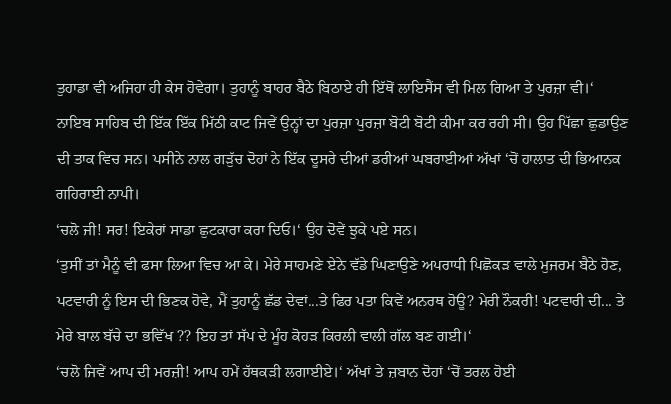ਤੁਹਾਡਾ ਵੀ ਅਜਿਹਾ ਹੀ ਕੇਸ ਹੋਵੇਗਾ। ਤੁਹਾਨੂੰ ਬਾਹਰ ਬੈਠੇ ਬਿਠਾਏ ਹੀ ਇੱਥੋਂ ਲਾਇਸੈਂਸ ਵੀ ਮਿਲ ਗਿਆ ਤੇ ਪੁਰਜ਼ਾ ਵੀ।‘
ਨਾਇਬ ਸਾਹਿਬ ਦੀ ਇੱਕ ਇੱਕ ਮਿੱਠੀ ਕਾਟ ਜਿਵੇਂ ਉਨ੍ਹਾਂ ਦਾ ਪੁਰਜ਼ਾ ਪੁਰਜ਼ਾ ਬੋਟੀ ਬੋਟੀ ਕੀਮਾ ਕਰ ਰਹੀ ਸੀ। ਉਹ ਪਿੱਛਾ ਛੁਡਾਉਣ ਦੀ ਤਾਕ ਵਿਚ ਸਨ। ਪਸੀਨੇ ਨਾਲ ਗੜੁੱਚ ਦੋਹਾਂ ਨੇ ਇੱਕ ਦੂਸਰੇ ਦੀਆਂ ਡਰੀਆਂ ਘਬਰਾਈਆਂ ਅੱਖਾਂ ‘ਚੋਂ ਹਾਲਾਤ ਦੀ ਭਿਆਨਕ ਗਹਿਰਾਈ ਨਾਪੀ।
‘ਚਲੋ ਜੀ! ਸਰ! ਇਕੇਰਾਂ ਸਾਡਾ ਛੁਟਕਾਰਾ ਕਰਾ ਦਿਓ।‘ ਉਹ ਦੋਵੇਂ ਝੁਕੇ ਪਏ ਸਨ।
‘ਤੁਸੀਂ ਤਾਂ ਮੈਨੂੰ ਵੀ ਫਸਾ ਲਿਆ ਵਿਚ ਆ ਕੇ। ਮੇਰੇ ਸਾਹਮਣੇ ਏਨੇ ਵੱਡੇ ਘਿਣਾਉਣੇ ਅਪਰਾਧੀ ਪਿਛੋਕੜ ਵਾਲੇ ਮੁਜਰਮ ਬੈਠੇ ਹੋਣ, ਪਟਵਾਰੀ ਨੂੰ ਇਸ ਦੀ ਭਿਣਕ ਹੋਵੇ, ਮੈਂ ਤੁਹਾਨੂੰ ਛੱਡ ਦੇਵਾਂ...ਤੇ ਫਿਰ ਪਤਾ ਕਿਵੇਂ ਅਨਰਥ ਹੋਊ? ਮੇਰੀ ਨੌਕਰੀ! ਪਟਵਾਰੀ ਦੀ... ਤੇ ਮੇਰੇ ਬਾਲ ਬੱਚੇ ਦਾ ਭਵਿੱਖ ?? ਇਹ ਤਾਂ ਸੱਪ ਦੇ ਮੂੰਹ ਕੋਹੜ ਕਿਰਲੀ ਵਾਲੀ ਗੱਲ ਬਣ ਗਈ।‘
‘ਚਲੋ ਜਿਵੇਂ ਆਪ ਦੀ ਮਰਜ਼ੀ! ਆਪ ਹਮੇਂ ਹੱਥਕੜੀ ਲਗਾਈਏ।‘ ਅੱਖਾਂ ਤੇ ਜ਼ਬਾਨ ਦੋਹਾਂ ‘ਚੋਂ ਤਰਲ ਹੋਈ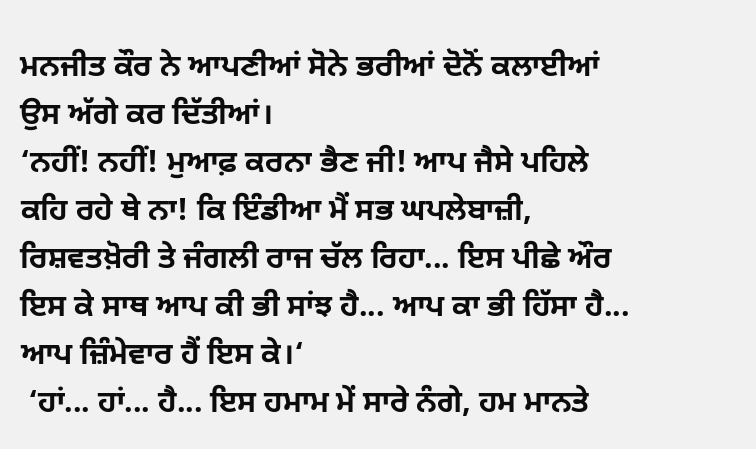ਮਨਜੀਤ ਕੌਰ ਨੇ ਆਪਣੀਆਂ ਸੋਨੇ ਭਰੀਆਂ ਦੋਨੋਂ ਕਲਾਈਆਂ ਉਸ ਅੱਗੇ ਕਰ ਦਿੱਤੀਆਂ।
‘ਨਹੀਂ! ਨਹੀਂ! ਮੁਆਫ਼ ਕਰਨਾ ਭੈਣ ਜੀ! ਆਪ ਜੈਸੇ ਪਹਿਲੇ ਕਹਿ ਰਹੇ ਥੇ ਨਾ! ਕਿ ਇੰਡੀਆ ਮੈਂ ਸਭ ਘਪਲੇਬਾਜ਼ੀ, ਰਿਸ਼ਵਤਖ਼ੋਰੀ ਤੇ ਜੰਗਲੀ ਰਾਜ ਚੱਲ ਰਿਹਾ... ਇਸ ਪੀਛੇ ਔਰ ਇਸ ਕੇ ਸਾਥ ਆਪ ਕੀ ਭੀ ਸਾਂਝ ਹੈ... ਆਪ ਕਾ ਭੀ ਹਿੱਸਾ ਹੈ... ਆਪ ਜ਼ਿੰਮੇਵਾਰ ਹੈਂ ਇਸ ਕੇ।‘
 ‘ਹਾਂ... ਹਾਂ... ਹੈ... ਇਸ ਹਮਾਮ ਮੇਂ ਸਾਰੇ ਨੰਗੇ, ਹਮ ਮਾਨਤੇ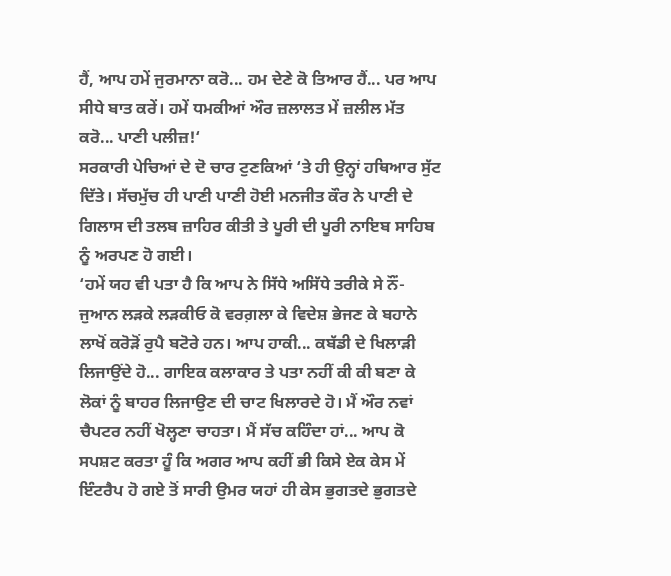ਹੈਂ, ਆਪ ਹਮੇਂ ਜੁਰਮਾਨਾ ਕਰੋ... ਹਮ ਦੇਣੇ ਕੋ ਤਿਆਰ ਹੈਂ... ਪਰ ਆਪ ਸੀਧੇ ਬਾਤ ਕਰੇਂ। ਹਮੇਂ ਧਮਕੀਆਂ ਔਰ ਜ਼ਲਾਲਤ ਮੇਂ ਜ਼ਲੀਲ ਮੱਤ ਕਰੋ... ਪਾਣੀ ਪਲੀਜ਼!‘
ਸਰਕਾਰੀ ਪੇਚਿਆਂ ਦੇ ਦੋ ਚਾਰ ਟੁਣਕਿਆਂ ‘ਤੇ ਹੀ ਉਨ੍ਹਾਂ ਹਥਿਆਰ ਸੁੱਟ ਦਿੱਤੇ। ਸੱਚਮੁੱਚ ਹੀ ਪਾਣੀ ਪਾਣੀ ਹੋਈ ਮਨਜੀਤ ਕੌਰ ਨੇ ਪਾਣੀ ਦੇ ਗਿਲਾਸ ਦੀ ਤਲਬ ਜ਼ਾਹਿਰ ਕੀਤੀ ਤੇ ਪੂਰੀ ਦੀ ਪੂਰੀ ਨਾਇਬ ਸਾਹਿਬ ਨੂੰ ਅਰਪਣ ਹੋ ਗਈ।
‘ਹਮੇਂ ਯਹ ਵੀ ਪਤਾ ਹੈ ਕਿ ਆਪ ਨੇ ਸਿੱਧੇ ਅਸਿੱਧੇ ਤਰੀਕੇ ਸੇ ਨੌਂ-ਜੁਆਨ ਲੜਕੇ ਲੜਕੀਓ ਕੋ ਵਰਗ਼ਲਾ ਕੇ ਵਿਦੇਸ਼ ਭੇਜਣ ਕੇ ਬਹਾਨੇ ਲਾਖੋਂ ਕਰੋੜੋਂ ਰੁਪੈ ਬਟੋਰੇ ਹਨ। ਆਪ ਹਾਕੀ... ਕਬੱਡੀ ਦੇ ਖਿਲਾੜੀ ਲਿਜਾਉਂਦੇ ਹੋ... ਗਾਇਕ ਕਲਾਕਾਰ ਤੇ ਪਤਾ ਨਹੀਂ ਕੀ ਕੀ ਬਣਾ ਕੇ ਲੋਕਾਂ ਨੂੰ ਬਾਹਰ ਲਿਜਾਉਣ ਦੀ ਚਾਟ ਖਿਲਾਰਦੇ ਹੋ। ਮੈਂ ਔਰ ਨਵਾਂ ਚੈਪਟਰ ਨਹੀਂ ਖੋਲ੍ਹਣਾ ਚਾਹਤਾ। ਮੈਂ ਸੱਚ ਕਹਿੰਦਾ ਹਾਂ... ਆਪ ਕੋ ਸਪਸ਼ਟ ਕਰਤਾ ਹੂੰ ਕਿ ਅਗਰ ਆਪ ਕਹੀਂ ਭੀ ਕਿਸੇ ਏਕ ਕੇਸ ਮੇਂ ਇੰਟਰੈਪ ਹੋ ਗਏ ਤੋਂ ਸਾਰੀ ਉਮਰ ਯਹਾਂ ਹੀ ਕੇਸ ਭੁਗਤਦੇ ਭੁਗਤਦੇ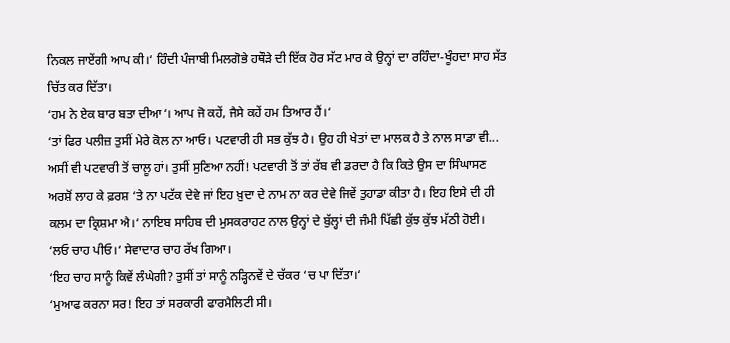ਨਿਕਲ ਜਾਏਂਗੀ ਆਪ ਕੀ।‘ ਹਿੰਦੀ ਪੰਜਾਬੀ ਮਿਲਗੋਭੇ ਹਥੌੜੇ ਦੀ ਇੱਕ ਹੋਰ ਸੱਟ ਮਾਰ ਕੇ ਉਨ੍ਹਾਂ ਦਾ ਰਹਿੰਦਾ-ਖੂੰਹਦਾ ਸਾਹ ਸੱਤ ਚਿੱਤ ਕਰ ਦਿੱਤਾ।
‘ਹਮ ਨੇ ਏਕ ਬਾਰ ਬਤਾ ਦੀਆ‘। ਆਪ ਜੋ ਕਹੇਂ, ਜੈਸੇ ਕਹੇਂ ਹਮ ਤਿਆਰ ਹੈਂ।‘
‘ਤਾਂ ਫਿਰ ਪਲੀਜ਼ ਤੁਸੀਂ ਮੇਰੇ ਕੋਲ ਨਾ ਆਓ। ਪਟਵਾਰੀ ਹੀ ਸਭ ਕੁੱਝ ਹੈ। ਉਹ ਹੀ ਖੇਤਾਂ ਦਾ ਮਾਲਕ ਹੈ ਤੇ ਨਾਲ ਸਾਡਾ ਵੀ... ਅਸੀਂ ਵੀ ਪਟਵਾਰੀ ਤੋਂ ਚਾਲੂ ਹਾਂ। ਤੁਸੀਂ ਸੁਣਿਆ ਨਹੀਂ! ਪਟਵਾਰੀ ਤੋਂ ਤਾਂ ਰੱਬ ਵੀ ਡਰਦਾ ਹੈ ਕਿ ਕਿਤੇ ਉਸ ਦਾ ਸਿੰਘਾਸਣ ਅਰਸ਼ੋਂ ਲਾਹ ਕੇ ਫ਼ਰਸ਼ ‘ਤੇ ਨਾ ਪਟੱਕ ਦੇਵੇ ਜਾਂ ਇਹ ਖ਼ੁਦਾ ਦੇ ਨਾਮ ਨਾ ਕਰ ਦੇਵੇ ਜਿਵੇਂ ਤੁਹਾਡਾ ਕੀਤਾ ਹੈ। ਇਹ ਇਸੇ ਦੀ ਹੀ ਕਲਮ ਦਾ ਕ੍ਰਿਸ਼ਮਾ ਐ।‘ ਨਾਇਬ ਸਾਹਿਬ ਦੀ ਮੁਸਕਰਾਹਟ ਨਾਲ ਉਨ੍ਹਾਂ ਦੇ ਬੁੱਲ੍ਹਾਂ ਦੀ ਜੰਮੀ ਪਿੱਛੀ ਕੁੱਝ ਕੁੱਝ ਮੱਠੀ ਹੋਈ।
‘ਲਓ ਚਾਹ ਪੀਓ।‘ ਸੇਵਾਦਾਰ ਚਾਹ ਰੱਖ ਗਿਆ।
‘ਇਹ ਚਾਹ ਸਾਨੂੰ ਕਿਵੇਂ ਲੰਘੇਗੀ? ਤੁਸੀਂ ਤਾਂ ਸਾਨੂੰ ਨੜ੍ਹਿਨਵੇਂ ਦੇ ਚੱਕਰ ‘ਚ ਪਾ ਦਿੱਤਾ।‘
‘ਮੁਆਫ ਕਰਨਾ ਸਰ! ਇਹ ਤਾਂ ਸਰਕਾਰੀ ਫਾਰਮੈਲਿਟੀ ਸੀ।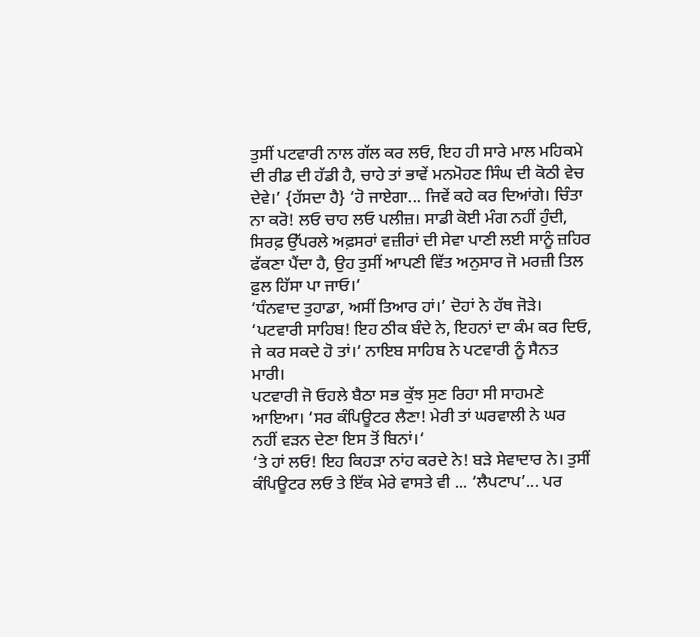ਤੁਸੀਂ ਪਟਵਾਰੀ ਨਾਲ ਗੱਲ ਕਰ ਲਓ, ਇਹ ਹੀ ਸਾਰੇ ਮਾਲ ਮਹਿਕਮੇ ਦੀ ਰੀਡ ਦੀ ਹੱਡੀ ਹੈ, ਚਾਹੇ ਤਾਂ ਭਾਵੇਂ ਮਨਮੋਹਣ ਸਿੰਘ ਦੀ ਕੋਠੀ ਵੇਚ ਦੇਵੇ।’ {ਹੱਸਦਾ ਹੈ} ‘ਹੋ ਜਾਏਗਾ... ਜਿਵੇਂ ਕਹੇ ਕਰ ਦਿਆਂਗੇ। ਚਿੰਤਾ ਨਾ ਕਰੋ! ਲਓ ਚਾਹ ਲਓ ਪਲੀਜ਼। ਸਾਡੀ ਕੋਈ ਮੰਗ ਨਹੀਂ ਹੁੰਦੀ, ਸਿਰਫ਼ ਉੱਪਰਲੇ ਅਫ਼ਸਰਾਂ ਵਜ਼ੀਰਾਂ ਦੀ ਸੇਵਾ ਪਾਣੀ ਲਈ ਸਾਨੂੰ ਜ਼ਹਿਰ ਫੱਕਣਾ ਪੈਂਦਾ ਹੈ, ਉਹ ਤੁਸੀਂ ਆਪਣੀ ਵਿੱਤ ਅਨੁਸਾਰ ਜੋ ਮਰਜ਼ੀ ਤਿਲ ਫ਼ੁਲ ਹਿੱਸਾ ਪਾ ਜਾਓ।‘
‘ਧੰਨਵਾਦ ਤੁਹਾਡਾ, ਅਸੀਂ ਤਿਆਰ ਹਾਂ।’ ਦੋਹਾਂ ਨੇ ਹੱਥ ਜੋੜੇ।
‘ਪਟਵਾਰੀ ਸਾਹਿਬ! ਇਹ ਠੀਕ ਬੰਦੇ ਨੇ, ਇਹਨਾਂ ਦਾ ਕੰਮ ਕਰ ਦਿਓ, ਜੇ ਕਰ ਸਕਦੇ ਹੋ ਤਾਂ।‘ ਨਾਇਬ ਸਾਹਿਬ ਨੇ ਪਟਵਾਰੀ ਨੂੰ ਸੈਨਤ ਮਾਰੀ।
ਪਟਵਾਰੀ ਜੋ ਓਹਲੇ ਬੈਠਾ ਸਭ ਕੁੱਝ ਸੁਣ ਰਿਹਾ ਸੀ ਸਾਹਮਣੇ ਆਇਆ। ‘ਸਰ ਕੰਪਿਊਟਰ ਲੈਣਾ! ਮੇਰੀ ਤਾਂ ਘਰਵਾਲੀ ਨੇ ਘਰ ਨਹੀਂ ਵੜਨ ਦੇਣਾ ਇਸ ਤੋਂ ਬਿਨਾਂ।‘
‘ਤੇ ਹਾਂ ਲਓ! ਇਹ ਕਿਹੜਾ ਨਾਂਹ ਕਰਦੇ ਨੇ! ਬੜੇ ਸੇਵਾਦਾਰ ਨੇ। ਤੁਸੀਂ ਕੰਪਿਊਟਰ ਲਓ ਤੇ ਇੱਕ ਮੇਰੇ ਵਾਸਤੇ ਵੀ ... ‘ਲੈਪਟਾਪ’... ਪਰ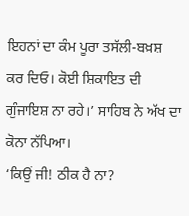ਇਹਨਾਂ ਦਾ ਕੰਮ ਪੂਰਾ ਤਸੱਲੀ-ਬਖ਼ਸ਼ ਕਰ ਦਿਓ। ਕੋਈ ਸ਼ਿਕਾਇਤ ਦੀ ਗੁੰਜਾਇਸ਼ ਨਾ ਰਹੇ।’ ਸਾਹਿਬ ਨੇ ਅੱਖ ਦਾ ਕੋਨਾ ਨੱਪਿਆ।
‘ਕਿਉਂ ਜੀ! ਠੀਕ ਹੈ ਨਾ?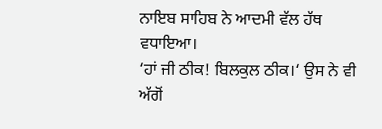ਨਾਇਬ ਸਾਹਿਬ ਨੇ ਆਦਮੀ ਵੱਲ ਹੱਥ ਵਧਾਇਆ।
‘ਹਾਂ ਜੀ ਠੀਕ! ਬਿਲਕੁਲ ਠੀਕ।‘ ਉਸ ਨੇ ਵੀ ਅੱਗੋਂ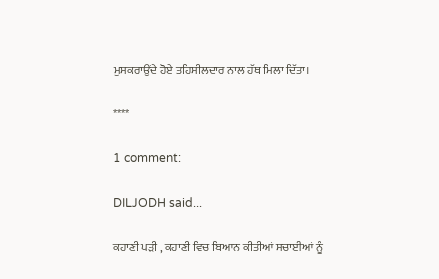ਮੁਸਕਰਾਉਂਦੇ ਹੋਏ ਤਹਿਸੀਲਦਾਰ ਨਾਲ ਹੱਥ ਮਿਲਾ ਦਿੱਤਾ।

****

1 comment:

DILJODH said...

ਕਹਾਣੀ ਪੜੀ , ਕਹਾਣੀ ਵਿਚ ਬਿਆਨ ਕੀਤੀਆਂ ਸਚਾਈਆਂ ਨੂੰ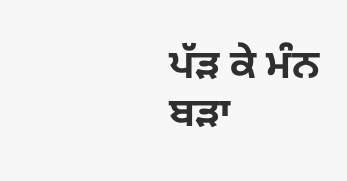ਪੱੜ ਕੇ ਮੰਨ ਬੜਾ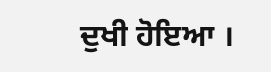ਦੁਖੀ ਹੋਇਆ ।